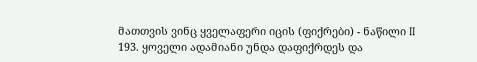მათთვის ვინც ყველაფერი იცის (ფიქრები) - ნაწილი II
193. ყოველი ადამიანი უნდა დაფიქრდეს და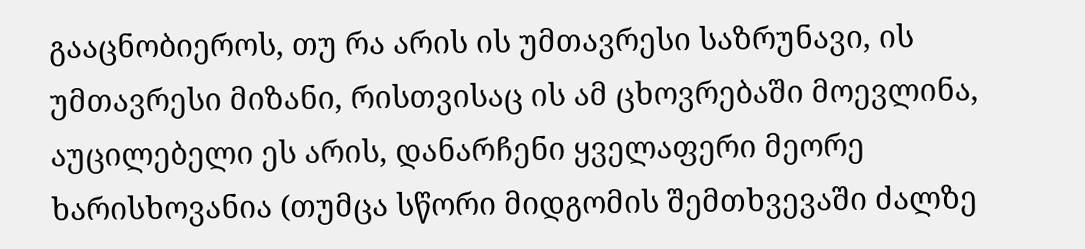გააცნობიეროს, თუ რა არის ის უმთავრესი საზრუნავი, ის უმთავრესი მიზანი, რისთვისაც ის ამ ცხოვრებაში მოევლინა, აუცილებელი ეს არის, დანარჩენი ყველაფერი მეორე ხარისხოვანია (თუმცა სწორი მიდგომის შემთხვევაში ძალზე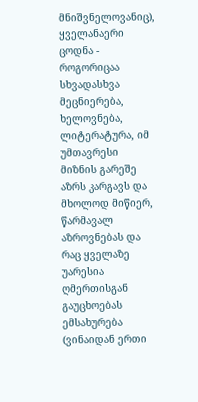მნიშვნელოვანიც), ყველანაერი ცოდნა - როგორიცაა სხვადასხვა მეცნიერება, ხელოვნება, ლიტერატურა, იმ უმთავრესი მიზნის გარეშე აზრს კარგავს და მხოლოდ მიწიერ, წარმავალ აზროვნებას და რაც ყველაზე უარესია ღმერთისგან გაუცხოებას ემსახურება (ვინაიდან ერთი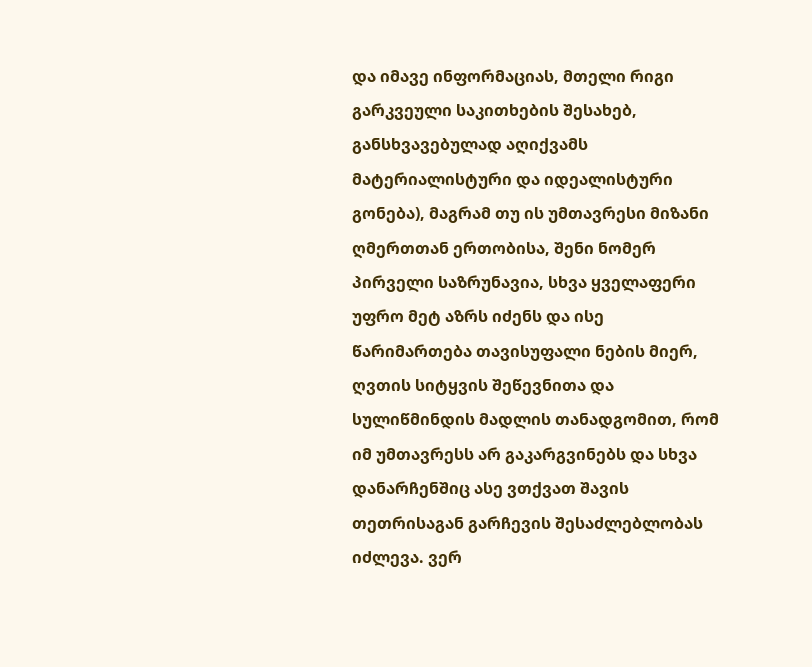და იმავე ინფორმაციას, მთელი რიგი გარკვეული საკითხების შესახებ, განსხვავებულად აღიქვამს მატერიალისტური და იდეალისტური გონება), მაგრამ თუ ის უმთავრესი მიზანი ღმერთთან ერთობისა, შენი ნომერ პირველი საზრუნავია, სხვა ყველაფერი უფრო მეტ აზრს იძენს და ისე წარიმართება თავისუფალი ნების მიერ, ღვთის სიტყვის შეწევნითა და სულიწმინდის მადლის თანადგომით, რომ იმ უმთავრესს არ გაკარგვინებს და სხვა დანარჩენშიც ასე ვთქვათ შავის თეთრისაგან გარჩევის შესაძლებლობას იძლევა. ვერ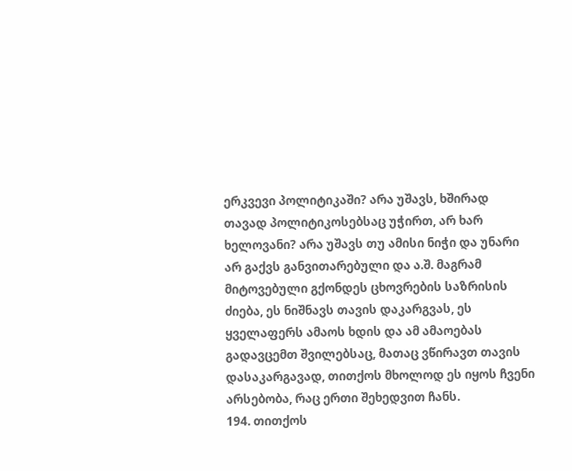ერკვევი პოლიტიკაში? არა უშავს, ხშირად თავად პოლიტიკოსებსაც უჭირთ, არ ხარ ხელოვანი? არა უშავს თუ ამისი ნიჭი და უნარი არ გაქვს განვითარებული და ა.შ. მაგრამ მიტოვებული გქონდეს ცხოვრების საზრისის ძიება, ეს ნიშნავს თავის დაკარგვას, ეს ყველაფერს ამაოს ხდის და ამ ამაოებას გადავცემთ შვილებსაც, მათაც ვწირავთ თავის დასაკარგავად, თითქოს მხოლოდ ეს იყოს ჩვენი არსებობა, რაც ერთი შეხედვით ჩანს.
194. თითქოს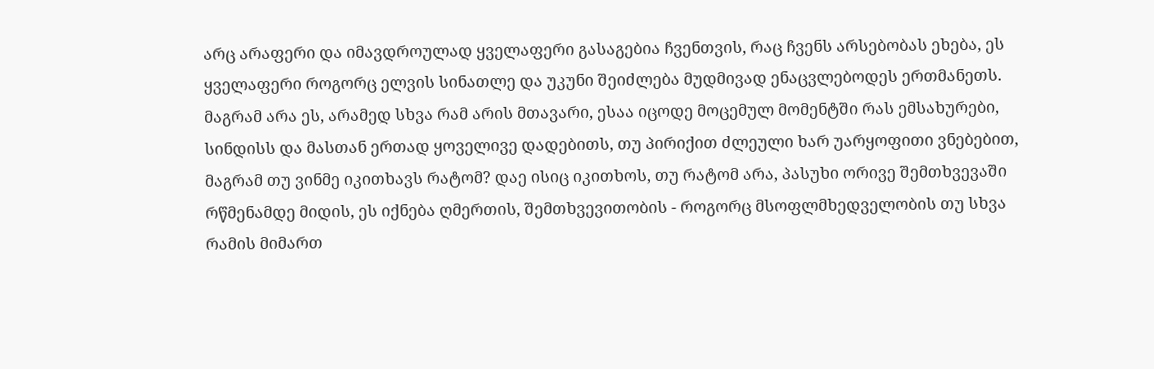არც არაფერი და იმავდროულად ყველაფერი გასაგებია ჩვენთვის, რაც ჩვენს არსებობას ეხება, ეს ყველაფერი როგორც ელვის სინათლე და უკუნი შეიძლება მუდმივად ენაცვლებოდეს ერთმანეთს. მაგრამ არა ეს, არამედ სხვა რამ არის მთავარი, ესაა იცოდე მოცემულ მომენტში რას ემსახურები, სინდისს და მასთან ერთად ყოველივე დადებითს, თუ პირიქით ძლეული ხარ უარყოფითი ვნებებით, მაგრამ თუ ვინმე იკითხავს რატომ? დაე ისიც იკითხოს, თუ რატომ არა, პასუხი ორივე შემთხვევაში რწმენამდე მიდის, ეს იქნება ღმერთის, შემთხვევითობის - როგორც მსოფლმხედველობის თუ სხვა რამის მიმართ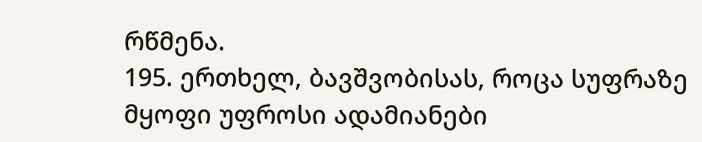რწმენა.
195. ერთხელ, ბავშვობისას, როცა სუფრაზე მყოფი უფროსი ადამიანები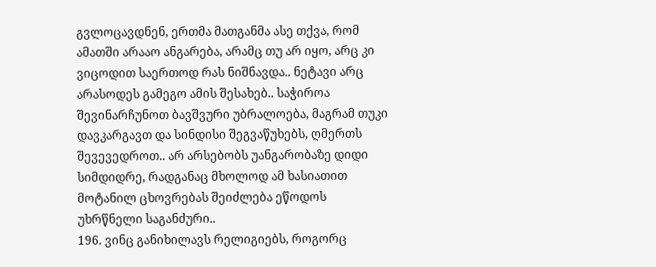გვლოცავდნენ, ერთმა მათგანმა ასე თქვა, რომ ამათში არააო ანგარება, არამც თუ არ იყო, არც კი ვიცოდით საერთოდ რას ნიშნავდა.. ნეტავი არც არასოდეს გამეგო ამის შესახებ.. საჭიროა შევინარჩუნოთ ბავშვური უბრალოება, მაგრამ თუკი დავკარგავთ და სინდისი შეგვაწუხებს, ღმერთს შევევედროთ.. არ არსებობს უანგარობაზე დიდი სიმდიდრე, რადგანაც მხოლოდ ამ ხასიათით მოტანილ ცხოვრებას შეიძლება ეწოდოს უხრწნელი საგანძური..
196. ვინც განიხილავს რელიგიებს, როგორც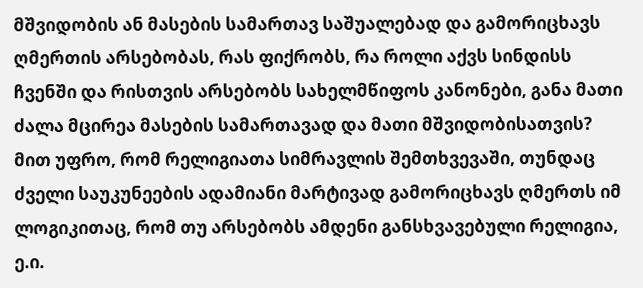მშვიდობის ან მასების სამართავ საშუალებად და გამორიცხავს ღმერთის არსებობას, რას ფიქრობს, რა როლი აქვს სინდისს ჩვენში და რისთვის არსებობს სახელმწიფოს კანონები, განა მათი ძალა მცირეა მასების სამართავად და მათი მშვიდობისათვის?
მით უფრო, რომ რელიგიათა სიმრავლის შემთხვევაში, თუნდაც ძველი საუკუნეების ადამიანი მარტივად გამორიცხავს ღმერთს იმ ლოგიკითაც, რომ თუ არსებობს ამდენი განსხვავებული რელიგია, ე.ი.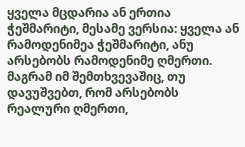ყველა მცდარია ან ერთია ჭეშმარიტი, მესამე ვერსია: ყველა ან რამოდენიმეა ჭეშმარიტი, ანუ არსებობს რამოდენიმე ღმერთი.
მაგრამ იმ შემთხვევაშიც, თუ დავუშვებთ, რომ არსებობს რეალური ღმერთი,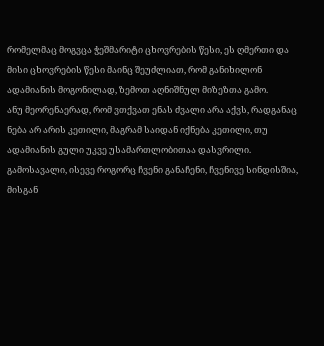რომელმაც მოგვცა ჭეშმარიტი ცხოვრების წესი, ეს ღმერთი და მისი ცხოვრების წესი მაინც შეუძლიათ, რომ განიხილონ ადამიანის მოგონილად, ზემოთ აღნიშნულ მიზეზთა გამო.
ანუ მეორენაერად, რომ ვთქვათ ენას ძვალი არა აქვს, რადგანაც ნება არ არის კეთილი, მაგრამ საიდან იქნება კეთილი, თუ ადამიანის გული უკვე უსამართლობითაა დასვრილი. გამოსავალი, ისევე როგორც ჩვენი განაჩენი, ჩვენივე სინდისშია, მისგან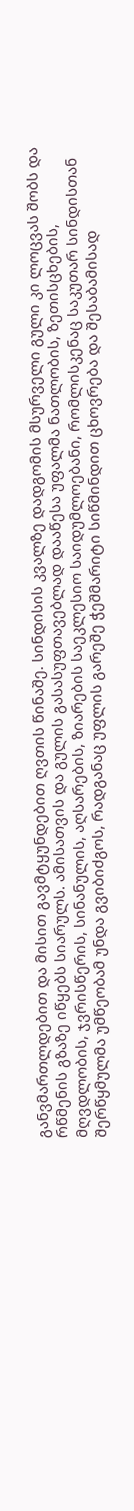განვმართლდებით და მისით გავმტყუნდებით ღვთის წინაშე. სინდისის კვალზე დადგომის მსურველი გული კი ლოცვას შობს და რწმენის გზაზე იწყებს სიარულს. ამისათვის და გულის გასასუფთავებლად დააწესა უფალმა ნათლობის, ზეთისცხების, მღვდლობის, ჯვრისწერის, სინანულის, აღსარების, ზიარების საეკლესიო საიდუმლოებანი, რომლისკენაც საკუთარ სინდისთან შერწყმულმა უმწეობამ უნდა გვიბიძგოს, რადგანაც უფლის გარეშე ჭეშმარიტი სიწმინდით ცხოვრება და შესაბამისად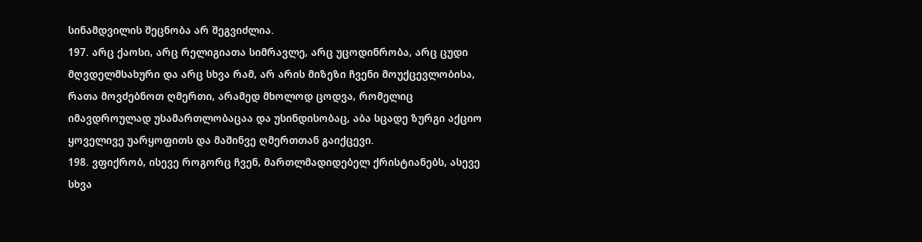სინამდვილის შეცნობა არ შეგვიძლია.
197. არც ქაოსი, არც რელიგიათა სიმრავლე, არც უცოდინრობა, არც ცუდი მღვდელმსახური და არც სხვა რამ, არ არის მიზეზი ჩვენი მოუქცევლობისა, რათა მოვძებნოთ ღმერთი, არამედ მხოლოდ ცოდვა, რომელიც იმავდროულად უსამართლობაცაა და უსინდისობაც, აბა სცადე ზურგი აქციო ყოველივე უარყოფითს და მაშინვე ღმერთთან გაიქცევი.
198. ვფიქრობ, ისევე როგორც ჩვენ, მართლმადიდებელ ქრისტიანებს, ასევე სხვა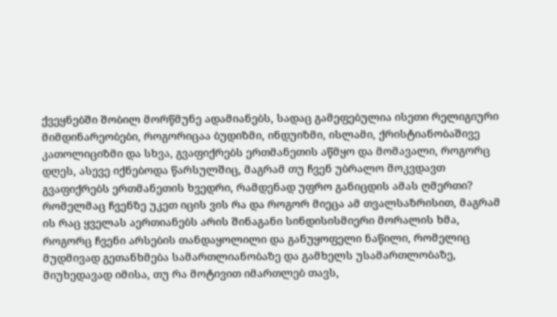ქვეყნებში შობილ მორწმუნე ადამიანებს, სადაც გამეფებულია ისეთი რელიგიური მიმდინარეობები, როგორიცაა ბუდიზმი, ინდუიზმი, ისლამი, ქრისტიანობაშივე კათოლიციზმი და სხვა, გვაფიქრებს ერთმანეთის აწმყო და მომავალი, როგორც დღეს, ასევე იქნებოდა წარსულშიც, მაგრამ თუ ჩვენ უბრალო მოკვდავთ გვაფიქრებს ერთმანეთის ხვედრი, რამდენად უფრო განიცდის ამას ღმერთი? რომელმაც ჩვენზე უკეთ იცის ვის რა და როგორ მიეცა ამ თვალსაზრისით, მაგრამ ის რაც ყველას აერთიანებს არის შინაგანი სინდისისმიერი მორალის ხმა, როგორც ჩვენი არსების თანდაყოლილი და განუყოფელი ნაწილი, რომელიც მუდმივად გეთანხმება სამართლიანობაზე და გამხელს უსამართლობაზე, მიუხედავად იმისა, თუ რა მოტივით იმართლებ თავს,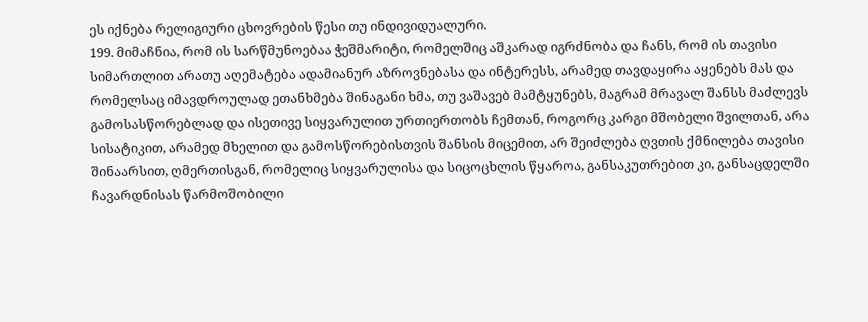ეს იქნება რელიგიური ცხოვრების წესი თუ ინდივიდუალური.
199. მიმაჩნია, რომ ის სარწმუნოებაა ჭეშმარიტი, რომელშიც აშკარად იგრძნობა და ჩანს, რომ ის თავისი სიმართლით არათუ აღემატება ადამიანურ აზროვნებასა და ინტერესს, არამედ თავდაყირა აყენებს მას და რომელსაც იმავდროულად ეთანხმება შინაგანი ხმა, თუ ვაშავებ მამტყუნებს, მაგრამ მრავალ შანსს მაძლევს გამოსასწორებლად და ისეთივე სიყვარულით ურთიერთობს ჩემთან, როგორც კარგი მშობელი შვილთან, არა სისატიკით, არამედ მხელით და გამოსწორებისთვის შანსის მიცემით, არ შეიძლება ღვთის ქმნილება თავისი შინაარსით, ღმერთისგან, რომელიც სიყვარულისა და სიცოცხლის წყაროა, განსაკუთრებით კი, განსაცდელში ჩავარდნისას წარმოშობილი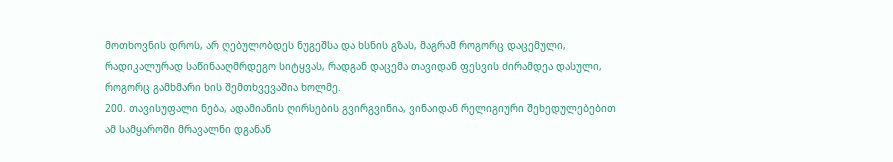მოთხოვნის დროს, არ ღებულობდეს ნუგეშსა და ხსნის გზას, მაგრამ როგორც დაცემული, რადიკალურად საწინააღმრდეგო სიტყვას, რადგან დაცემა თავიდან ფესვის ძირამდეა დასული, როგორც გამხმარი ხის შემთხვევაშია ხოლმე.
200. თავისუფალი ნება, ადამიანის ღირსების გვირგვინია, ვინაიდან რელიგიური შეხედულებებით ამ სამყაროში მრავალნი დგანან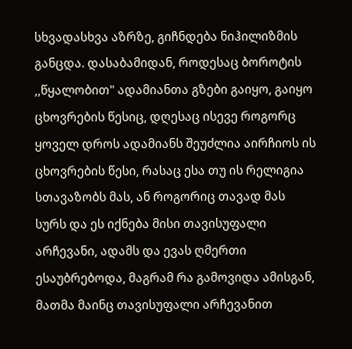სხვადასხვა აზრზე, გიჩნდება ნიჰილიზმის განცდა. დასაბამიდან, როდესაც ბოროტის ,,წყალობით" ადამიანთა გზები გაიყო, გაიყო ცხოვრების წესიც, დღესაც ისევე როგორც ყოველ დროს ადამიანს შეუძლია აირჩიოს ის ცხოვრების წესი, რასაც ესა თუ ის რელიგია სთავაზობს მას, ან როგორიც თავად მას სურს და ეს იქნება მისი თავისუფალი არჩევანი, ადამს და ევას ღმერთი ესაუბრებოდა, მაგრამ რა გამოვიდა ამისგან, მათმა მაინც თავისუფალი არჩევანით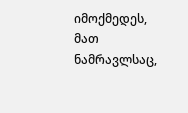იმოქმედეს, მათ ნამრავლსაც,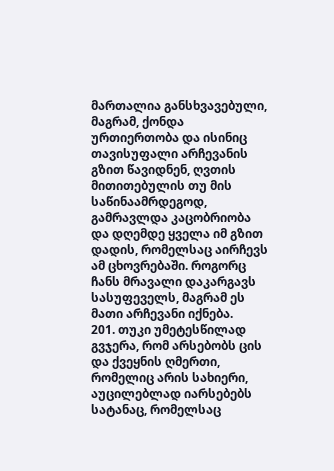მართალია განსხვავებული, მაგრამ, ქონდა ურთიერთობა და ისინიც თავისუფალი არჩევანის გზით წავიდნენ, ღვთის მითითებულის თუ მის საწინაამრდეგოდ, გამრავლდა კაცობრიობა და დღემდე ყველა იმ გზით დადის, რომელსაც აირჩევს ამ ცხოვრებაში. როგორც ჩანს მრავალი დაკარგავს სასუფეველს, მაგრამ ეს მათი არჩევანი იქნება.
201. თუკი უმეტესწილად გვჯერა, რომ არსებობს ცის და ქვეყნის ღმერთი, რომელიც არის სახიერი, აუცილებლად იარსებებს სატანაც, რომელსაც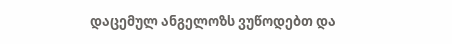დაცემულ ანგელოზს ვუწოდებთ და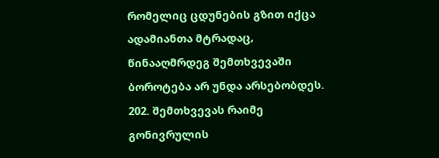რომელიც ცდუნების გზით იქცა ადამიანთა მტრადაც, წინააღმრდეგ შემთხვევაში ბოროტება არ უნდა არსებობდეს.
202. შემთხვევას რაიმე გონივრულის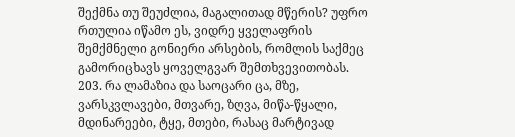შექმნა თუ შეუძლია, მაგალითად მწერის? უფრო რთულია იწამო ეს, ვიდრე ყველაფრის შემქმნელი გონიერი არსების, რომლის საქმეც გამორიცხავს ყოველგვარ შემთხვევითობას.
203. რა ლამაზია და საოცარი ცა, მზე, ვარსკვლავები, მთვარე, ზღვა, მიწა-წყალი, მდინარეები, ტყე, მთები, რასაც მარტივად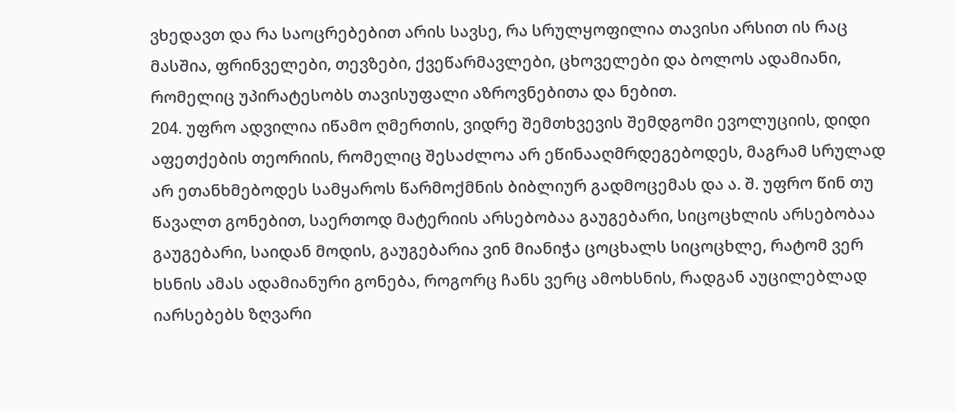ვხედავთ და რა საოცრებებით არის სავსე, რა სრულყოფილია თავისი არსით ის რაც მასშია, ფრინველები, თევზები, ქვეწარმავლები, ცხოველები და ბოლოს ადამიანი, რომელიც უპირატესობს თავისუფალი აზროვნებითა და ნებით.
204. უფრო ადვილია იწამო ღმერთის, ვიდრე შემთხვევის შემდგომი ევოლუციის, დიდი აფეთქების თეორიის, რომელიც შესაძლოა არ ეწინააღმრდეგებოდეს, მაგრამ სრულად არ ეთანხმებოდეს სამყაროს წარმოქმნის ბიბლიურ გადმოცემას და ა. შ. უფრო წინ თუ წავალთ გონებით, საერთოდ მატერიის არსებობაა გაუგებარი, სიცოცხლის არსებობაა გაუგებარი, საიდან მოდის, გაუგებარია ვინ მიანიჭა ცოცხალს სიცოცხლე, რატომ ვერ ხსნის ამას ადამიანური გონება, როგორც ჩანს ვერც ამოხსნის, რადგან აუცილებლად იარსებებს ზღვარი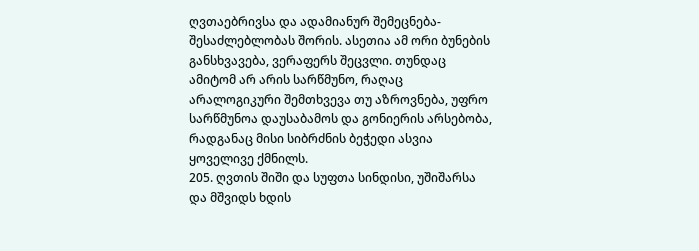ღვთაებრივსა და ადამიანურ შემეცნება-შესაძლებლობას შორის. ასეთია ამ ორი ბუნების განსხვავება, ვერაფერს შეცვლი. თუნდაც ამიტომ არ არის სარწმუნო, რაღაც არალოგიკური შემთხვევა თუ აზროვნება, უფრო სარწმუნოა დაუსაბამოს და გონიერის არსებობა, რადგანაც მისი სიბრძნის ბეჭედი ასვია ყოველივე ქმნილს.
205. ღვთის შიში და სუფთა სინდისი, უშიშარსა და მშვიდს ხდის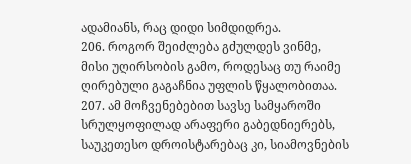ადამიანს, რაც დიდი სიმდიდრეა.
206. როგორ შეიძლება გძულდეს ვინმე, მისი უღირსობის გამო, როდესაც თუ რაიმე ღირებული გაგაჩნია უფლის წყალობითაა.
207. ამ მოჩვენებებით სავსე სამყაროში სრულყოფილად არაფერი გაბედნიერებს, საუკეთესო დროისტარებაც კი, სიამოვნების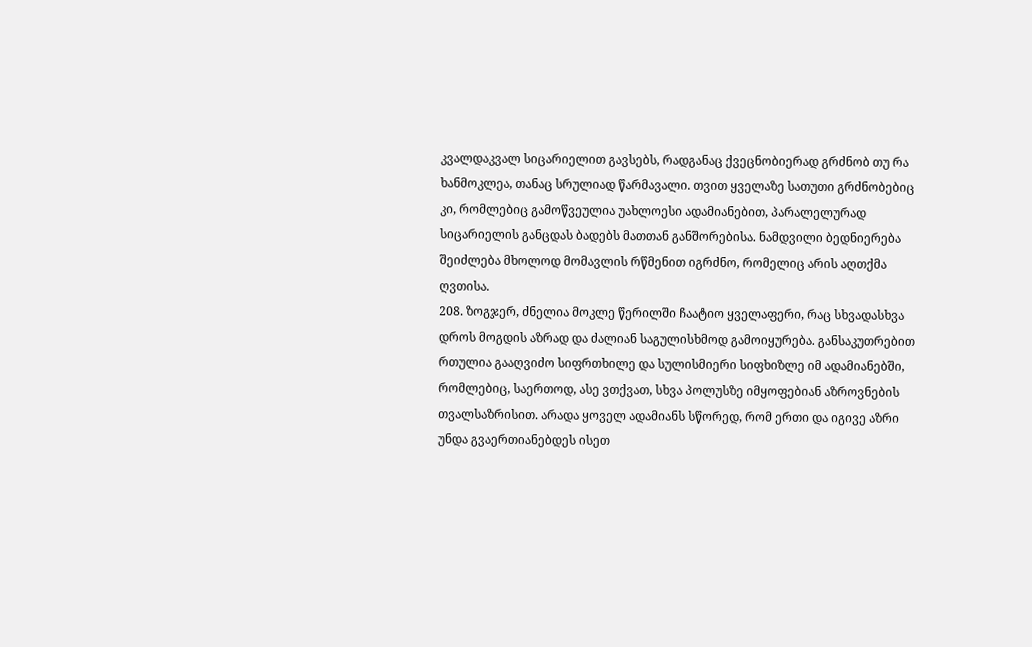კვალდაკვალ სიცარიელით გავსებს, რადგანაც ქვეცნობიერად გრძნობ თუ რა ხანმოკლეა, თანაც სრულიად წარმავალი. თვით ყველაზე სათუთი გრძნობებიც კი, რომლებიც გამოწვეულია უახლოესი ადამიანებით, პარალელურად სიცარიელის განცდას ბადებს მათთან განშორებისა. ნამდვილი ბედნიერება შეიძლება მხოლოდ მომავლის რწმენით იგრძნო, რომელიც არის აღთქმა ღვთისა.
208. ზოგჯერ, ძნელია მოკლე წერილში ჩაატიო ყველაფერი, რაც სხვადასხვა დროს მოგდის აზრად და ძალიან საგულისხმოდ გამოიყურება. განსაკუთრებით რთულია გააღვიძო სიფრთხილე და სულისმიერი სიფხიზლე იმ ადამიანებში, რომლებიც, საერთოდ, ასე ვთქვათ, სხვა პოლუსზე იმყოფებიან აზროვნების თვალსაზრისით. არადა ყოველ ადამიანს სწორედ, რომ ერთი და იგივე აზრი უნდა გვაერთიანებდეს ისეთ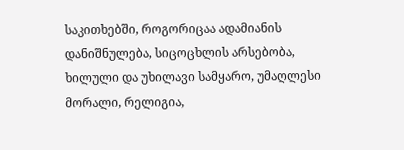საკითხებში, როგორიცაა ადამიანის დანიშნულება, სიცოცხლის არსებობა, ხილული და უხილავი სამყარო, უმაღლესი მორალი, რელიგია,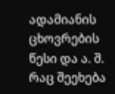ადამიანის ცხოვრების წესი და ა. შ. რაც შეეხება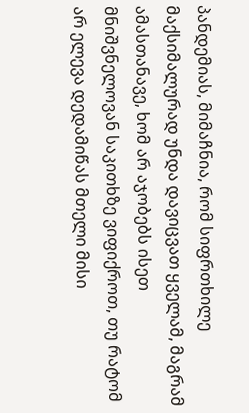პანდემიას, მიმაჩნია, რომ სიფრთხილე მაქსიმალურად უნდა დავიცვათ ყველამ, მაგრამ ამასთანავე, ხომ არ აჯობებს ისეთ მნიშვნელოვან საკითხზე ვიფიქროთ, თუ რატომ არ ელევა დედამიწას მთელი მისი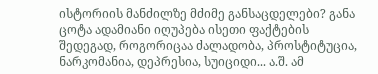ისტორიის მანძილზე მძიმე განსაცდელები? განა ცოტა ადამიანი იღუპება ისეთი ფაქტების შედეგად, როგორიცაა ძალადობა, პროსტიტუცია, ნარკომანია, დეპრესია, სუიციდი... ა.შ. ამ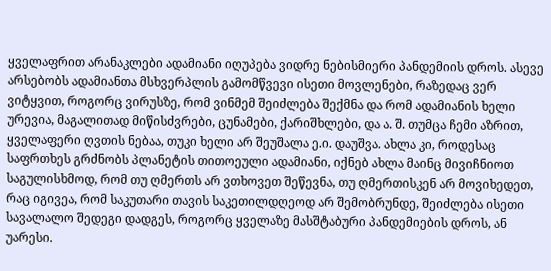ყველაფრით არანაკლები ადამიანი იღუპება ვიდრე ნებისმიერი პანდემიის დროს. ასევე არსებობს ადამიანთა მსხვერპლის გამომწვევი ისეთი მოვლენები, რაზედაც ვერ ვიტყვით, როგორც ვირუსზე, რომ ვინმემ შეიძლება შექმნა და რომ ადამიანის ხელი ურევია, მაგალითად მიწისძვრები, ცუნამები, ქარიშხლები, და ა. შ. თუმცა ჩემი აზრით, ყველაფერი ღვთის ნებაა, თუკი ხელი არ შეუშალა ე.ი. დაუშვა. ახლა კი, როდესაც საფრთხეს გრძნობს პლანეტის თითოეული ადამიანი, იქნებ ახლა მაინც მივიჩნიოთ საგულისხმოდ, რომ თუ ღმერთს არ ვთხოვეთ შეწევნა, თუ ღმერთისკენ არ მოვიხედეთ, რაც იგივეა, რომ საკუთარი თავის საკეთილდღეოდ არ შემობრუნდე, შეიძლება ისეთი სავალალო შედეგი დადგეს, როგორც ყველაზე მასშტაბური პანდემიების დროს, ან უარესი.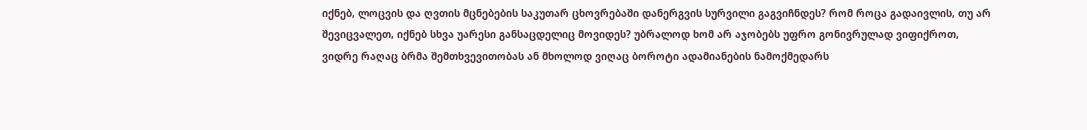იქნებ, ლოცვის და ღვთის მცნებების საკუთარ ცხოვრებაში დანერგვის სურვილი გაგვიჩნდეს? რომ როცა გადაივლის, თუ არ შევიცვალეთ, იქნებ სხვა უარესი განსაცდელიც მოვიდეს? უბრალოდ ხომ არ აჯობებს უფრო გონივრულად ვიფიქროთ, ვიდრე რაღაც ბრმა შემთხვევითობას ან მხოლოდ ვიღაც ბოროტი ადამიანების ნამოქმედარს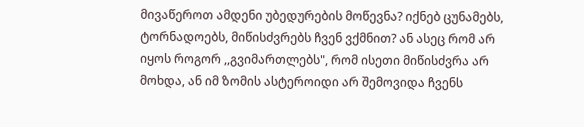მივაწეროთ ამდენი უბედურების მოწევნა? იქნებ ცუნამებს, ტორნადოებს, მიწისძვრებს ჩვენ ვქმნით? ან ასეც რომ არ იყოს როგორ ,,გვიმართლებს", რომ ისეთი მიწისძვრა არ მოხდა, ან იმ ზომის ასტეროიდი არ შემოვიდა ჩვენს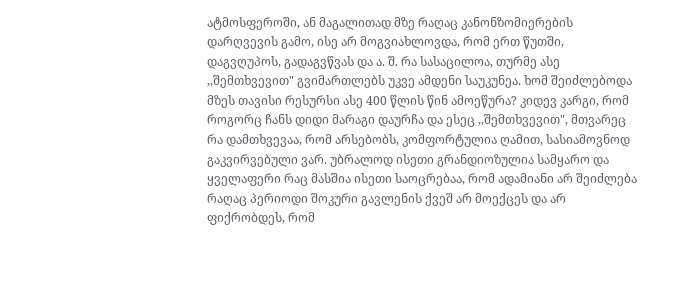ატმოსფეროში, ან მაგალითად მზე რაღაც კანონზომიერების დარღვევის გამო, ისე არ მოგვიახლოვდა, რომ ერთ წუთში, დაგვღუპოს, გადაგვწვას და ა. შ. რა სასაცილოა, თურმე ასე ,,შემთხვევით" გვიმართლებს უკვე ამდენი საუკუნეა. ხომ შეიძლებოდა მზეს თავისი რესურსი ასე 400 წლის წინ ამოეწურა? კიდევ კარგი, რომ როგორც ჩანს დიდი მარაგი დაურჩა და ესეც ,,შემთხვევით", მთვარეც რა დამთხვევაა, რომ არსებობს, კომფორტულია ღამით, სასიამოვნოდ გაკვირვებული ვარ. უბრალოდ ისეთი გრანდიოზულია სამყარო და ყველაფერი რაც მასშია ისეთი საოცრებაა, რომ ადამიანი არ შეიძლება რაღაც პერიოდი შოკური გავლენის ქვეშ არ მოექცეს და არ ფიქრობდეს, რომ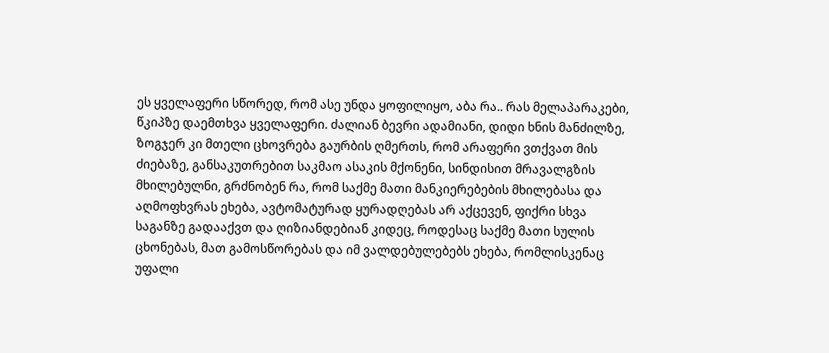ეს ყველაფერი სწორედ, რომ ასე უნდა ყოფილიყო, აბა რა.. რას მელაპარაკები, წკიპზე დაემთხვა ყველაფერი. ძალიან ბევრი ადამიანი, დიდი ხნის მანძილზე, ზოგჯერ კი მთელი ცხოვრება გაურბის ღმერთს, რომ არაფერი ვთქვათ მის ძიებაზე, განსაკუთრებით საკმაო ასაკის მქონენი, სინდისით მრავალგზის მხილებულნი, გრძნობენ რა, რომ საქმე მათი მანკიერებების მხილებასა და აღმოფხვრას ეხება, ავტომატურად ყურადღებას არ აქცევენ, ფიქრი სხვა საგანზე გადააქვთ და ღიზიანდებიან კიდეც, როდესაც საქმე მათი სულის ცხონებას, მათ გამოსწორებას და იმ ვალდებულებებს ეხება, რომლისკენაც უფალი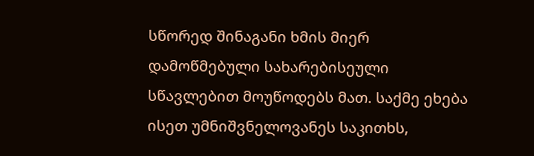სწორედ შინაგანი ხმის მიერ დამოწმებული სახარებისეული სწავლებით მოუწოდებს მათ. საქმე ეხება ისეთ უმნიშვნელოვანეს საკითხს,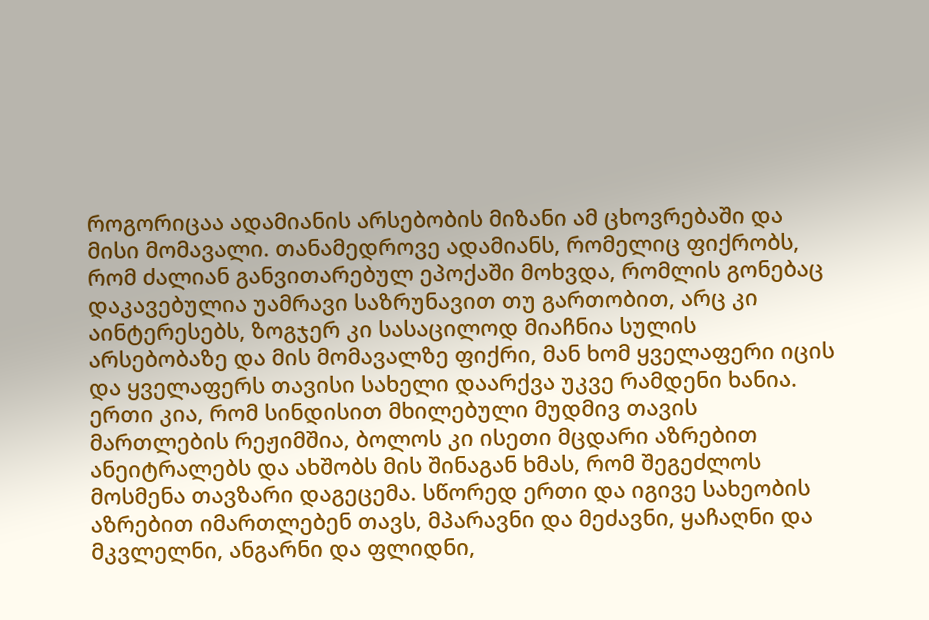როგორიცაა ადამიანის არსებობის მიზანი ამ ცხოვრებაში და მისი მომავალი. თანამედროვე ადამიანს, რომელიც ფიქრობს, რომ ძალიან განვითარებულ ეპოქაში მოხვდა, რომლის გონებაც დაკავებულია უამრავი საზრუნავით თუ გართობით, არც კი აინტერესებს, ზოგჯერ კი სასაცილოდ მიაჩნია სულის არსებობაზე და მის მომავალზე ფიქრი, მან ხომ ყველაფერი იცის და ყველაფერს თავისი სახელი დაარქვა უკვე რამდენი ხანია. ერთი კია, რომ სინდისით მხილებული მუდმივ თავის მართლების რეჟიმშია, ბოლოს კი ისეთი მცდარი აზრებით ანეიტრალებს და ახშობს მის შინაგან ხმას, რომ შეგეძლოს მოსმენა თავზარი დაგეცემა. სწორედ ერთი და იგივე სახეობის აზრებით იმართლებენ თავს, მპარავნი და მეძავნი, ყაჩაღნი და მკვლელნი, ანგარნი და ფლიდნი,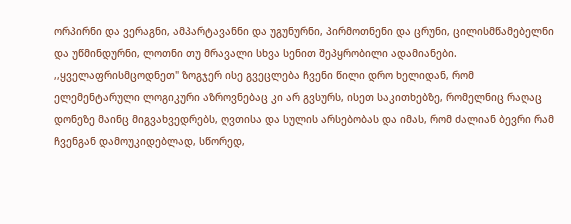ორპირნი და ვერაგნი, ამპარტავანნი და უგუნურნი, პირმოთნენი და ცრუნი, ცილისმწამებელნი და უწმინდურნი, ლოთნი თუ მრავალი სხვა სენით შეპყრობილი ადამიანები. ,,ყველაფრისმცოდნეთ" ზოგჯერ ისე გვეცლება ჩვენი წილი დრო ხელიდან, რომ ელემენტარული ლოგიკური აზროვნებაც კი არ გვსურს, ისეთ საკითხებზე, რომელნიც რაღაც დონეზე მაინც მიგვახვედრებს, ღვთისა და სულის არსებობას და იმას, რომ ძალიან ბევრი რამ ჩვენგან დამოუკიდებლად, სწორედ,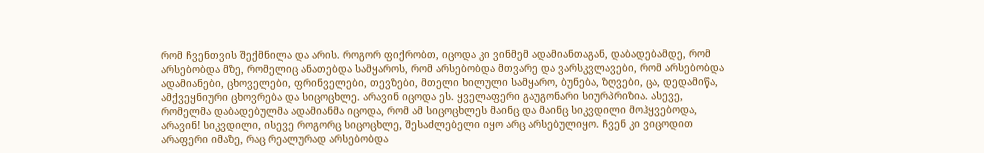რომ ჩვენთვის შექმნილა და არის. როგორ ფიქრობთ, იცოდა კი ვინმემ ადამიანთაგან, დაბადებამდე, რომ არსებობდა მზე, რომელიც ანათებდა სამყაროს, რომ არსებობდა მთვარე და ვარსკვლავები, რომ არსებობდა ადამიანები, ცხოველები, ფრინველები, თევზები, მთელი ხილული სამყარო, ბუნება, ზღვები, ცა, დედამიწა, ამქვეყნიური ცხოვრება და სიცოცხლე. არავინ იცოდა ეს. ყველაფერი გაუგონარი სიურპრიზია. ასევე, რომელმა დაბადებულმა ადამიანმა იცოდა, რომ ამ სიცოცხლეს მაინც და მაინც სიკვდილი მოჰყვებოდა, არავინ! სიკვდილი, ისევე როგორც სიცოცხლე, შესაძლებელი იყო არც არსებულიყო. ჩვენ კი ვიცოდით არაფერი იმაზე, რაც რეალურად არსებობდა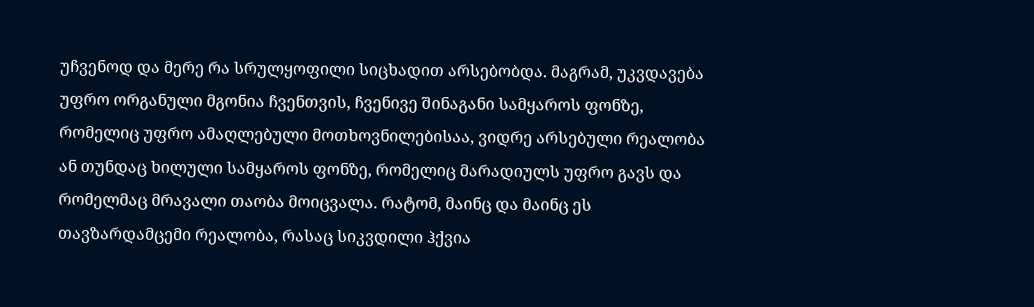უჩვენოდ და მერე რა სრულყოფილი სიცხადით არსებობდა. მაგრამ, უკვდავება უფრო ორგანული მგონია ჩვენთვის, ჩვენივე შინაგანი სამყაროს ფონზე, რომელიც უფრო ამაღლებული მოთხოვნილებისაა, ვიდრე არსებული რეალობა ან თუნდაც ხილული სამყაროს ფონზე, რომელიც მარადიულს უფრო გავს და რომელმაც მრავალი თაობა მოიცვალა. რატომ, მაინც და მაინც ეს თავზარდამცემი რეალობა, რასაც სიკვდილი ჰქვია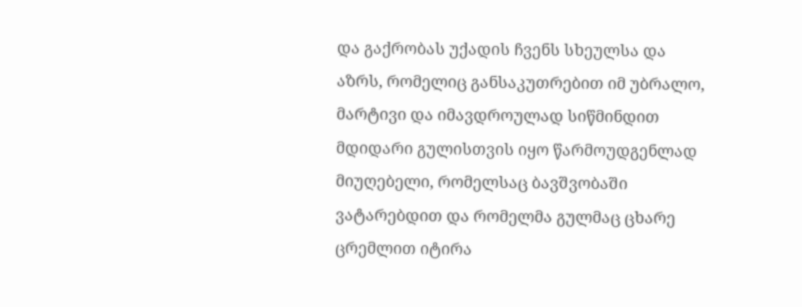და გაქრობას უქადის ჩვენს სხეულსა და აზრს, რომელიც განსაკუთრებით იმ უბრალო, მარტივი და იმავდროულად სიწმინდით მდიდარი გულისთვის იყო წარმოუდგენლად მიუღებელი, რომელსაც ბავშვობაში ვატარებდით და რომელმა გულმაც ცხარე ცრემლით იტირა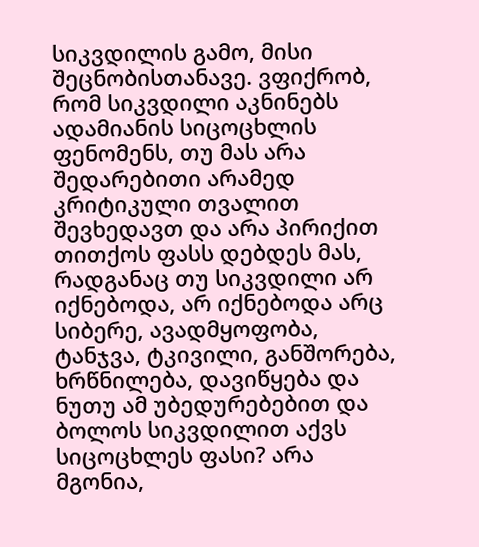სიკვდილის გამო, მისი შეცნობისთანავე. ვფიქრობ, რომ სიკვდილი აკნინებს ადამიანის სიცოცხლის ფენომენს, თუ მას არა შედარებითი არამედ კრიტიკული თვალით შევხედავთ და არა პირიქით თითქოს ფასს დებდეს მას, რადგანაც თუ სიკვდილი არ იქნებოდა, არ იქნებოდა არც სიბერე, ავადმყოფობა, ტანჯვა, ტკივილი, განშორება, ხრწნილება, დავიწყება და ნუთუ ამ უბედურებებით და ბოლოს სიკვდილით აქვს სიცოცხლეს ფასი? არა მგონია,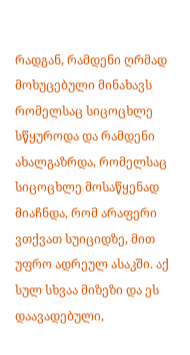რადგან, რამდენი ღრმად მოხუცებული მინახავს რომელსაც სიცოცხლე სწყუროდა და რამდენი ახალგაზრდა, რომელსაც სიცოცხლე მოსაწყენად მიაჩნდა, რომ არაფერი ვთქვათ სუიციდზე, მით უფრო ადრეულ ასაკში. აქ სულ სხვაა მიზეზი და ეს დაავადებული,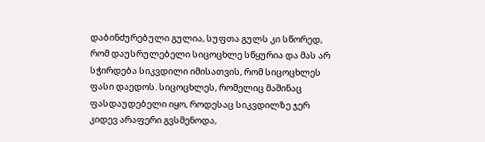დაბინძურებული გულია, სუფთა გულს კი სწორედ, რომ დაუსრულებელი სიცოცხლე სწყურია და მას არ სჭირდება სიკვდილი იმისათვის, რომ სიცოცხლეს ფასი დაედოს. სიცოცხლეს, რომელიც მაშინაც ფასდაუდებელი იყო, როდესაც სიკვდილზე ჯერ კიდევ არაფერი გვსმენოდა,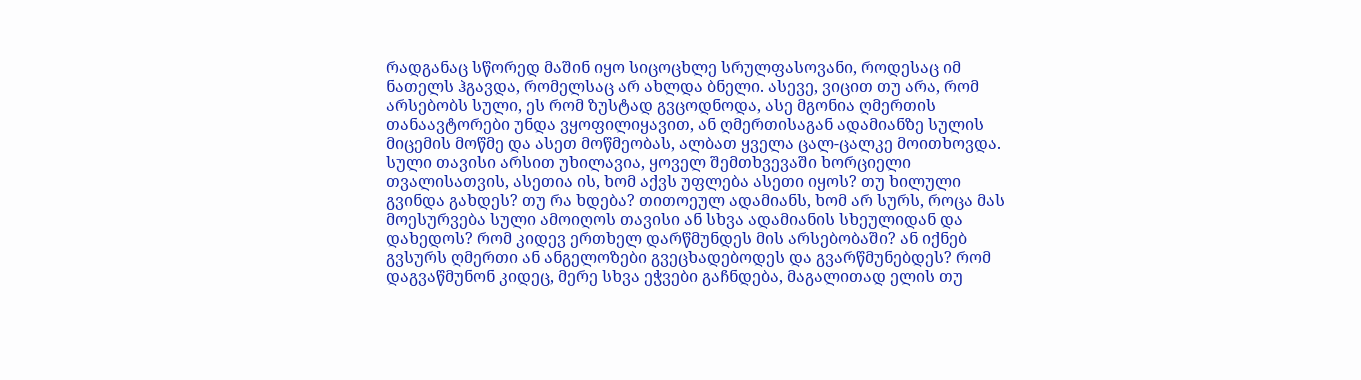რადგანაც სწორედ მაშინ იყო სიცოცხლე სრულფასოვანი, როდესაც იმ ნათელს ჰგავდა, რომელსაც არ ახლდა ბნელი. ასევე, ვიცით თუ არა, რომ არსებობს სული, ეს რომ ზუსტად გვცოდნოდა, ასე მგონია ღმერთის თანაავტორები უნდა ვყოფილიყავით, ან ღმერთისაგან ადამიანზე სულის მიცემის მოწმე და ასეთ მოწმეობას, ალბათ ყველა ცალ-ცალკე მოითხოვდა. სული თავისი არსით უხილავია, ყოველ შემთხვევაში ხორციელი თვალისათვის, ასეთია ის, ხომ აქვს უფლება ასეთი იყოს? თუ ხილული გვინდა გახდეს? თუ რა ხდება? თითოეულ ადამიანს, ხომ არ სურს, როცა მას მოესურვება სული ამოიღოს თავისი ან სხვა ადამიანის სხეულიდან და დახედოს? რომ კიდევ ერთხელ დარწმუნდეს მის არსებობაში? ან იქნებ გვსურს ღმერთი ან ანგელოზები გვეცხადებოდეს და გვარწმუნებდეს? რომ დაგვაწმუნონ კიდეც, მერე სხვა ეჭვები გაჩნდება, მაგალითად ელის თუ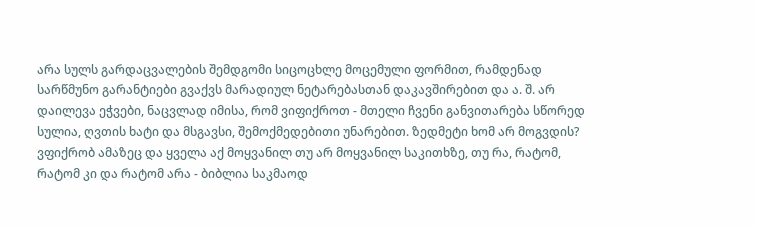არა სულს გარდაცვალების შემდგომი სიცოცხლე მოცემული ფორმით, რამდენად სარწმუნო გარანტიები გვაქვს მარადიულ ნეტარებასთან დაკავშირებით და ა. შ. არ დაილევა ეჭვები, ნაცვლად იმისა, რომ ვიფიქროთ - მთელი ჩვენი განვითარება სწორედ სულია, ღვთის ხატი და მსგავსი, შემოქმედებითი უნარებით. ზედმეტი ხომ არ მოგვდის? ვფიქრობ ამაზეც და ყველა აქ მოყვანილ თუ არ მოყვანილ საკითხზე, თუ რა, რატომ, რატომ კი და რატომ არა - ბიბლია საკმაოდ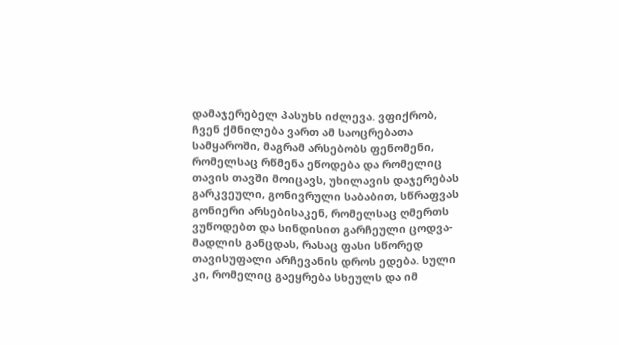დამაჯერებელ პასუხს იძლევა. ვფიქრობ, ჩვენ ქმნილება ვართ ამ საოცრებათა სამყაროში, მაგრამ არსებობს ფენომენი, რომელსაც რწმენა ეწოდება და რომელიც თავის თავში მოიცავს, უხილავის დაჯერებას გარკვეული, გონივრული საბაბით, სწრაფვას გონიერი არსებისაკენ, რომელსაც ღმერთს ვუწოდებთ და სინდისით გარჩეული ცოდვა-მადლის განცდას, რასაც ფასი სწორედ თავისუფალი არჩევანის დროს ედება. სული კი, რომელიც გაეყრება სხეულს და იმ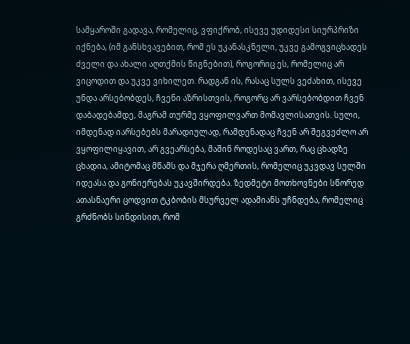სამყაროში გადავა, რომელიც, ვფიქრობ, ისევე უდიდესი სიურპრიზი იქნება, (იმ განსხვავებით, რომ ეს უკანასკნელი, უკვე გამოგვიცხადეს ძველი და ახალი აღთქმის წიგნებით), როგორიც ეს, რომელიც არ ვიცოდით და უკვე ვიხილეთ. რადგან ის, რასაც სულს ვეძახით, ისევე უნდა არსებობდეს, ჩვენი აზრისთვის, როგორც არ ვარსებობდით ჩვენ დაბადებამდე, მაგრამ თურმე ვყოფილვართ მომავლისათვის. სული, იმდენად იარსებებს მარადიულად, რამდენადაც ჩვენ არ შეგვეძლო არ ვყოფილიყავით, არ გვეარსება, მაშინ როდესაც ვართ, რაც ცხადზე ცხადია, ამიტომაც მწამს და მჯერა ღმერთის, რომელიც უკვდავ სულში იდეასა და გონიერებას უკავშირდება. ზედმეტი მოთხოვნები სწორედ ათასნაერი ცოდვით ტკბობის მსურველ ადამიანს უჩნდება, რომელიც გრძნობს სინდისით, რომ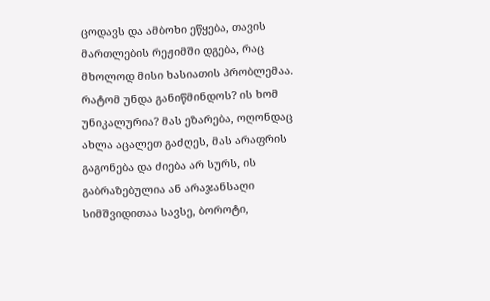ცოდავს და ამბოხი ეწყება, თავის მართლების რეჟიმში დგება, რაც მხოლოდ მისი ხასიათის პრობლემაა. რატომ უნდა განიწმინდოს? ის ხომ უნიკალურია? მას ეზარება, ოღონდაც ახლა აცალეთ გაძღეს, მას არაფრის გაგონება და ძიება არ სურს, ის გაბრაზებულია ან არაჯანსაღი სიმშვიდითაა სავსე, ბოროტი,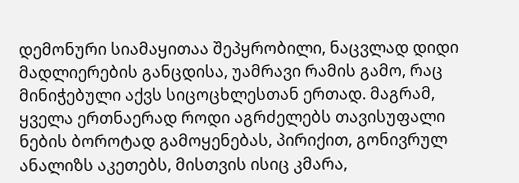დემონური სიამაყითაა შეპყრობილი, ნაცვლად დიდი მადლიერების განცდისა, უამრავი რამის გამო, რაც მინიჭებული აქვს სიცოცხლესთან ერთად. მაგრამ, ყველა ერთნაერად როდი აგრძელებს თავისუფალი ნების ბოროტად გამოყენებას, პირიქით, გონივრულ ანალიზს აკეთებს, მისთვის ისიც კმარა,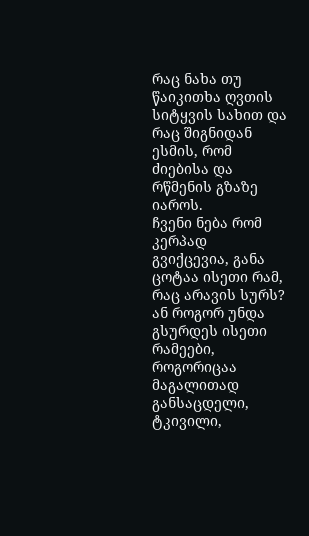რაც ნახა თუ წაიკითხა ღვთის სიტყვის სახით და რაც შიგნიდან ესმის, რომ ძიებისა და რწმენის გზაზე იაროს.
ჩვენი ნება რომ კერპად გვიქცევია, განა ცოტაა ისეთი რამ, რაც არავის სურს? ან როგორ უნდა გსურდეს ისეთი რამეები, როგორიცაა მაგალითად განსაცდელი, ტკივილი,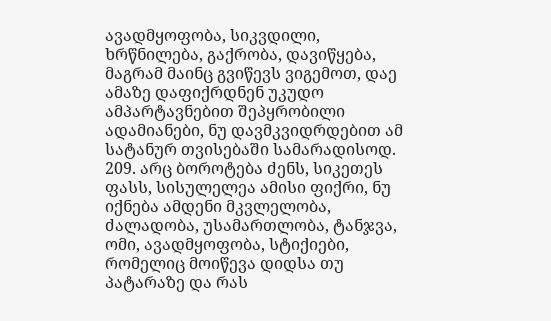ავადმყოფობა, სიკვდილი, ხრწნილება, გაქრობა, დავიწყება, მაგრამ მაინც გვიწევს ვიგემოთ, დაე ამაზე დაფიქრდნენ უკუდო ამპარტავნებით შეპყრობილი ადამიანები, ნუ დავმკვიდრდებით ამ სატანურ თვისებაში სამარადისოდ.
209. არც ბოროტება ძენს, სიკეთეს ფასს, სისულელეა ამისი ფიქრი, ნუ იქნება ამდენი მკვლელობა, ძალადობა, უსამართლობა, ტანჯვა, ომი, ავადმყოფობა, სტიქიები, რომელიც მოიწევა დიდსა თუ პატარაზე და რას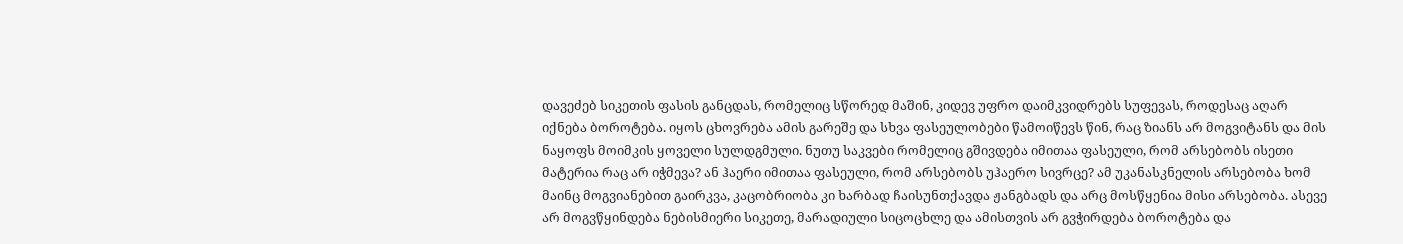დავეძებ სიკეთის ფასის განცდას, რომელიც სწორედ მაშინ, კიდევ უფრო დაიმკვიდრებს სუფევას, როდესაც აღარ იქნება ბოროტება. იყოს ცხოვრება ამის გარეშე და სხვა ფასეულობები წამოიწევს წინ, რაც ზიანს არ მოგვიტანს და მის ნაყოფს მოიმკის ყოველი სულდგმული. ნუთუ საკვები რომელიც გშივდება იმითაა ფასეული, რომ არსებობს ისეთი მატერია რაც არ იჭმევა? ან ჰაერი იმითაა ფასეული, რომ არსებობს უჰაერო სივრცე? ამ უკანასკნელის არსებობა ხომ მაინც მოგვიანებით გაირკვა, კაცობრიობა კი ხარბად ჩაისუნთქავდა ჟანგბადს და არც მოსწყენია მისი არსებობა. ასევე არ მოგვწყინდება ნებისმიერი სიკეთე, მარადიული სიცოცხლე და ამისთვის არ გვჭირდება ბოროტება და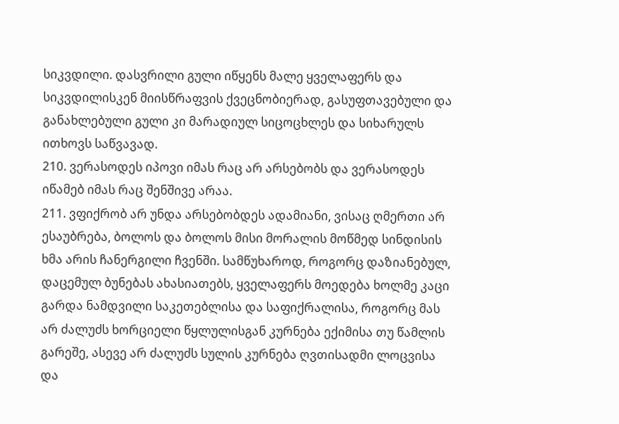სიკვდილი. დასვრილი გული იწყენს მალე ყველაფერს და სიკვდილისკენ მიისწრაფვის ქვეცნობიერად, გასუფთავებული და განახლებული გული კი მარადიულ სიცოცხლეს და სიხარულს ითხოვს საწვავად.
210. ვერასოდეს იპოვი იმას რაც არ არსებობს და ვერასოდეს იწამებ იმას რაც შენშივე არაა.
211. ვფიქრობ არ უნდა არსებობდეს ადამიანი, ვისაც ღმერთი არ ესაუბრება, ბოლოს და ბოლოს მისი მორალის მოწმედ სინდისის ხმა არის ჩანერგილი ჩვენში. სამწუხაროდ, როგორც დაზიანებულ, დაცემულ ბუნებას ახასიათებს, ყველაფერს მოედება ხოლმე კაცი გარდა ნამდვილი საკეთებლისა და საფიქრალისა, როგორც მას არ ძალუძს ხორციელი წყლულისგან კურნება ექიმისა თუ წამლის გარეშე, ასევე არ ძალუძს სულის კურნება ღვთისადმი ლოცვისა და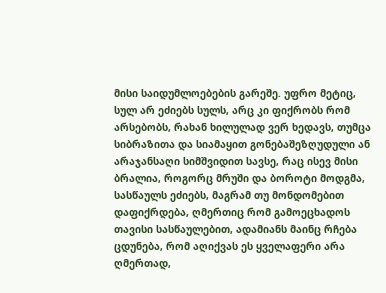მისი საიდუმლოებების გარეშე. უფრო მეტიც, სულ არ ეძიებს სულს, არც კი ფიქრობს რომ არსებობს, რახან ხილულად ვერ ხედავს, თუმცა სიბრაზითა და სიამაყით გონებაშეზღუდული ან არაჯანსაღი სიმშვიდით სავსე, რაც ისევ მისი ბრალია, როგორც მრუში და ბოროტი მოდგმა, სასწაულს ეძიებს, მაგრამ თუ მონდომებით დაფიქრდება, ღმერთიც რომ გამოეცხადოს თავისი სასწაულებით, ადამიანს მაინც რჩება ცდუნება, რომ აღიქვას ეს ყველაფერი არა ღმერთად,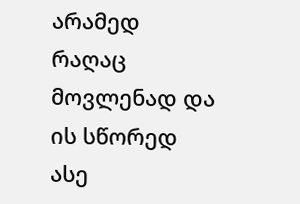არამედ რაღაც მოვლენად და ის სწორედ ასე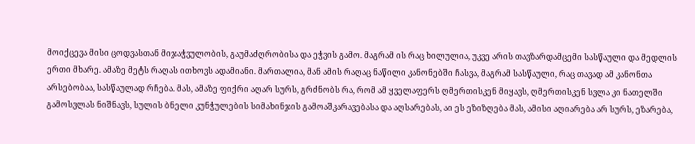მოიქცევა მისი ცოდვასთან მიჯაჭვულობის, გაუმაძღრობისა და ეჭვის გამო. მაგრამ ის რაც ხილულია, უკვე არის თავზარდამცემი სასწაული და მედლის ერთი მხარე. ამაზე მეტს რაღას ითხოვს ადამიანი. მართალია, მან ამის რაღაც ნაწილი კანონებში ჩასვა, მაგრამ სასწაული, რაც თავად ამ კანონთა არსებობაა, სასწაულად რჩება. მას, ამაზე ფიქრი აღარ სურს, გრძნობს რა, რომ ამ ყველაფერს ღმერთისკენ მიყავს, ღმერთისკენ სვლა კი ნათელში გამოსვლას ნიშნავს, სულის ბნელი კუნჭულების სიმახინჯის გამოაშკარავებასა და აღსარებას, აი ეს ეზიზღება მას, ამისი აღიარება არ სურს, ეზარება,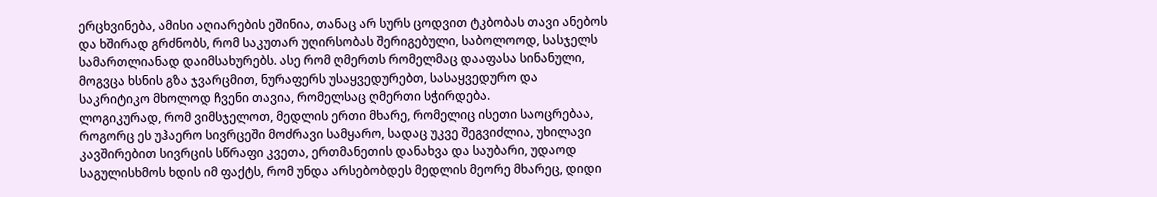ერცხვინება, ამისი აღიარების ეშინია, თანაც არ სურს ცოდვით ტკბობას თავი ანებოს და ხშირად გრძნობს, რომ საკუთარ უღირსობას შერიგებული, საბოლოოდ, სასჯელს სამართლიანად დაიმსახურებს. ასე რომ ღმერთს რომელმაც დააფასა სინანული, მოგვცა ხსნის გზა ჯვარცმით, ნურაფერს უსაყვედურებთ, სასაყვედურო და საკრიტიკო მხოლოდ ჩვენი თავია, რომელსაც ღმერთი სჭირდება.
ლოგიკურად, რომ ვიმსჯელოთ, მედლის ერთი მხარე, რომელიც ისეთი საოცრებაა, როგორც ეს უჰაერო სივრცეში მოძრავი სამყარო, სადაც უკვე შეგვიძლია, უხილავი კავშირებით სივრცის სწრაფი კვეთა, ერთმანეთის დანახვა და საუბარი, უდაოდ საგულისხმოს ხდის იმ ფაქტს, რომ უნდა არსებობდეს მედლის მეორე მხარეც, დიდი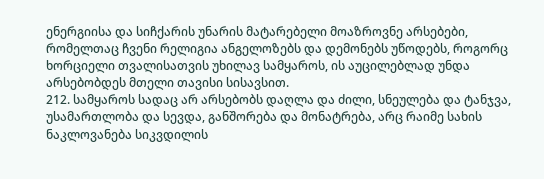ენერგიისა და სიჩქარის უნარის მატარებელი მოაზროვნე არსებები, რომელთაც ჩვენი რელიგია ანგელოზებს და დემონებს უწოდებს, როგორც ხორციელი თვალისათვის უხილავ სამყაროს, ის აუცილებლად უნდა არსებობდეს მთელი თავისი სისავსით.
212. სამყაროს სადაც არ არსებობს დაღლა და ძილი, სნეულება და ტანჯვა, უსამართლობა და სევდა, განშორება და მონატრება, არც რაიმე სახის ნაკლოვანება სიკვდილის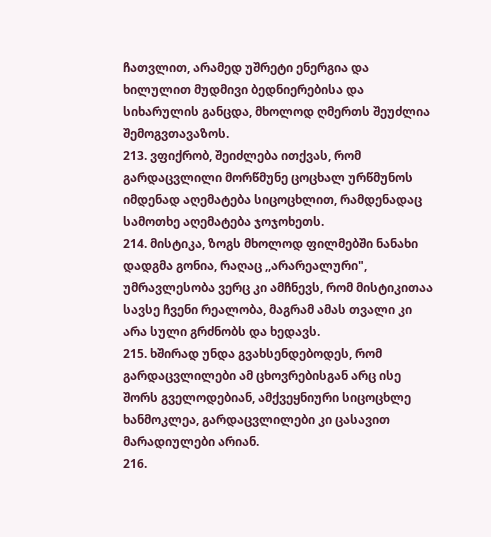ჩათვლით, არამედ უშრეტი ენერგია და ხილულით მუდმივი ბედნიერებისა და სიხარულის განცდა, მხოლოდ ღმერთს შეუძლია შემოგვთავაზოს.
213. ვფიქრობ, შეიძლება ითქვას, რომ გარდაცვლილი მორწმუნე ცოცხალ ურწმუნოს იმდენად აღემატება სიცოცხლით, რამდენადაც სამოთხე აღემატება ჯოჯოხეთს.
214. მისტიკა, ზოგს მხოლოდ ფილმებში ნანახი დადგმა გონია, რაღაც ,,არარეალური", უმრავლესობა ვერც კი ამჩნევს, რომ მისტიკითაა სავსე ჩვენი რეალობა, მაგრამ ამას თვალი კი არა სული გრძნობს და ხედავს.
215. ხშირად უნდა გვახსენდებოდეს, რომ გარდაცვლილები ამ ცხოვრებისგან არც ისე შორს გველოდებიან, ამქვეყნიური სიცოცხლე ხანმოკლეა, გარდაცვლილები კი ცასავით მარადიულები არიან.
216.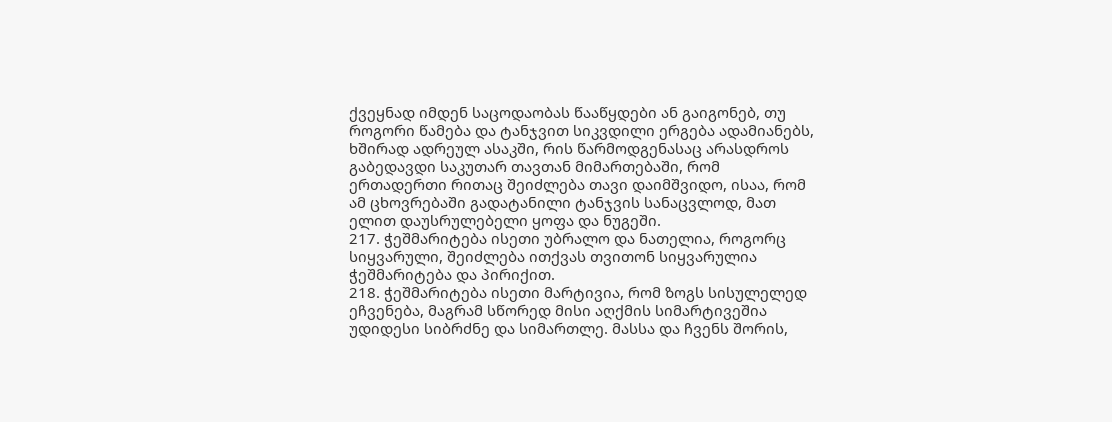ქვეყნად იმდენ საცოდაობას წააწყდები ან გაიგონებ, თუ როგორი წამება და ტანჯვით სიკვდილი ერგება ადამიანებს, ხშირად ადრეულ ასაკში, რის წარმოდგენასაც არასდროს გაბედავდი საკუთარ თავთან მიმართებაში, რომ ერთადერთი რითაც შეიძლება თავი დაიმშვიდო, ისაა, რომ ამ ცხოვრებაში გადატანილი ტანჯვის სანაცვლოდ, მათ ელით დაუსრულებელი ყოფა და ნუგეში.
217. ჭეშმარიტება ისეთი უბრალო და ნათელია, როგორც სიყვარული, შეიძლება ითქვას თვითონ სიყვარულია ჭეშმარიტება და პირიქით.
218. ჭეშმარიტება ისეთი მარტივია, რომ ზოგს სისულელედ ეჩვენება, მაგრამ სწორედ მისი აღქმის სიმარტივეშია უდიდესი სიბრძნე და სიმართლე. მასსა და ჩვენს შორის,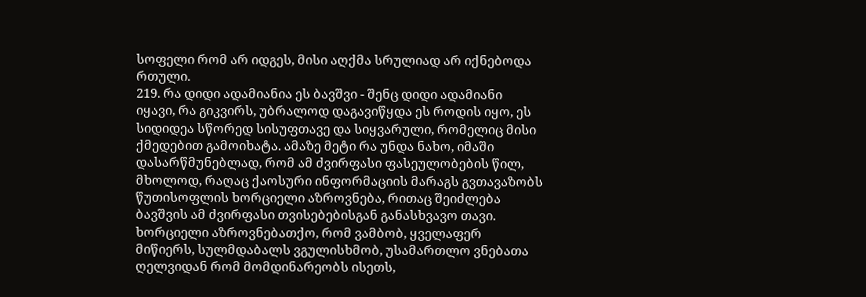სოფელი რომ არ იდგეს, მისი აღქმა სრულიად არ იქნებოდა რთული.
219. რა დიდი ადამიანია ეს ბავშვი - შენც დიდი ადამიანი იყავი, რა გიკვირს, უბრალოდ დაგავიწყდა ეს როდის იყო, ეს სიდიდეა სწორედ სისუფთავე და სიყვარული, რომელიც მისი ქმედებით გამოიხატა. ამაზე მეტი რა უნდა ნახო, იმაში დასარწმუნებლად, რომ ამ ძვირფასი ფასეულობების წილ, მხოლოდ, რაღაც ქაოსური ინფორმაციის მარაგს გვთავაზობს წუთისოფლის ხორციელი აზროვნება, რითაც შეიძლება ბავშვის ამ ძვირფასი თვისებებისგან განასხვავო თავი. ხორციელი აზროვნებათქო, რომ ვამბობ, ყველაფერ მიწიერს, სულმდაბალს ვგულისხმობ, უსამართლო ვნებათა ღელვიდან რომ მომდინარეობს ისეთს,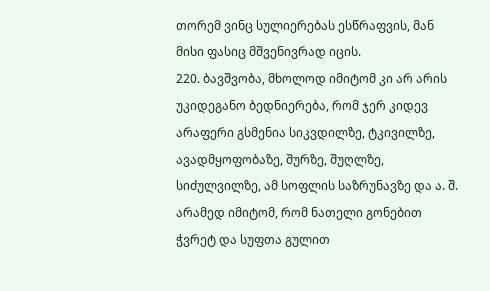თორემ ვინც სულიერებას ესწრაფვის, მან მისი ფასიც მშვენივრად იცის.
220. ბავშვობა, მხოლოდ იმიტომ კი არ არის უკიდეგანო ბედნიერება, რომ ჯერ კიდევ არაფერი გსმენია სიკვდილზე, ტკივილზე, ავადმყოფობაზე, შურზე, შუღლზე, სიძულვილზე, ამ სოფლის საზრუნავზე და ა. შ. არამედ იმიტომ, რომ ნათელი გონებით ჭვრეტ და სუფთა გულით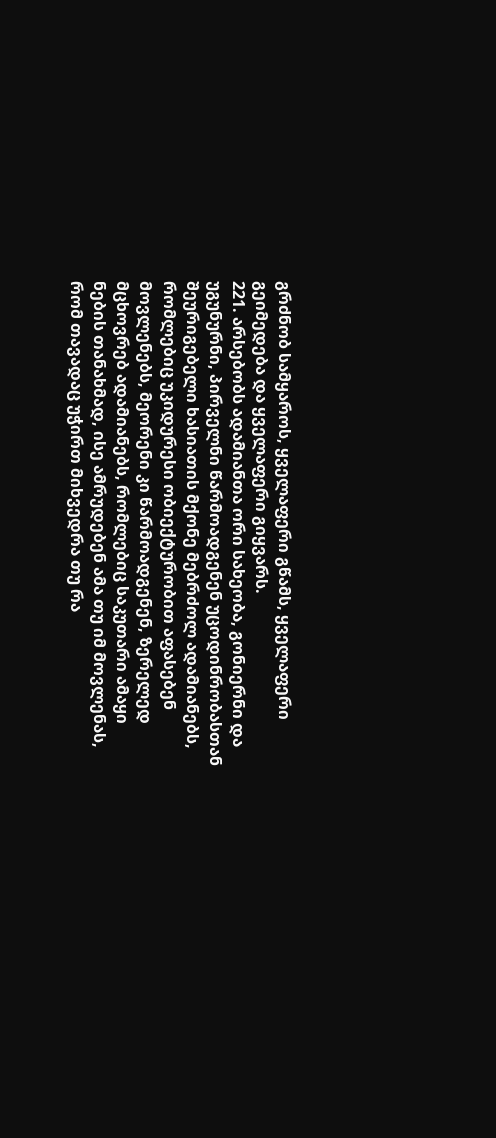გრძნობ სამყაროს, ყველაფერი გწამს, ყველაფერი გეიმედება და ყველაფერი გიყვარს.
221. არსებობს ადამიანთა ორი სახეობა, გონიერნი და უგუნურნი, პირველნი წარმოადგენენ უცოდინრობასთან შეურიგებელი ხასიათის მქონე მებრძოლ ადამიანებს, რომლებიც უკიდურესი ობიექტურობით აფასებენ მოვლენებს, მეორენი კი წარმოადგენენ, ზერელედ მცხოვრებ ადამიანებს, რომლებიც საკუთარი ამაყი ნების თანახმად, ისე ამრუდებენ ამა თუ იმ მოვლენას, რომ თავადაც უჭირთ მიხვედრა თუ რა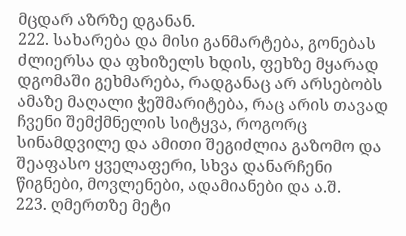მცდარ აზრზე დგანან.
222. სახარება და მისი განმარტება, გონებას ძლიერსა და ფხიზელს ხდის, ფეხზე მყარად დგომაში გეხმარება, რადგანაც არ არსებობს ამაზე მაღალი ჭეშმარიტება, რაც არის თავად ჩვენი შემქმნელის სიტყვა, როგორც სინამდვილე და ამითი შეგიძლია გაზომო და შეაფასო ყველაფერი, სხვა დანარჩენი წიგნები, მოვლენები, ადამიანები და ა.შ.
223. ღმერთზე მეტი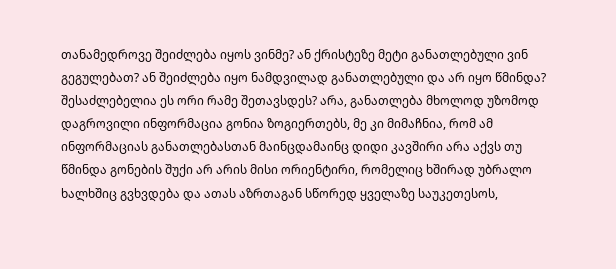თანამედროვე შეიძლება იყოს ვინმე? ან ქრისტეზე მეტი განათლებული ვინ გეგულებათ? ან შეიძლება იყო ნამდვილად განათლებული და არ იყო წმინდა? შესაძლებელია ეს ორი რამე შეთავსდეს? არა, განათლება მხოლოდ უზომოდ დაგროვილი ინფორმაცია გონია ზოგიერთებს, მე კი მიმაჩნია, რომ ამ ინფორმაციას განათლებასთან მაინცდამაინც დიდი კავშირი არა აქვს თუ წმინდა გონების შუქი არ არის მისი ორიენტირი, რომელიც ხშირად უბრალო ხალხშიც გვხვდება და ათას აზრთაგან სწორედ ყველაზე საუკეთესოს,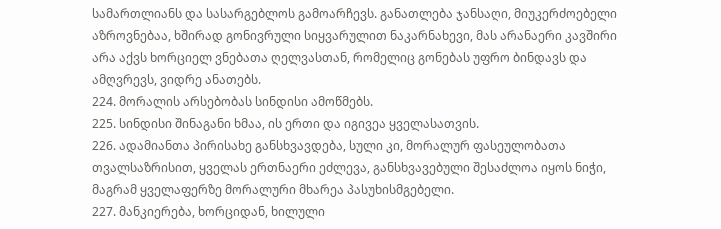სამართლიანს და სასარგებლოს გამოარჩევს. განათლება ჯანსაღი, მიუკერძოებელი აზროვნებაა, ხშირად გონივრული სიყვარულით ნაკარნახევი, მას არანაერი კავშირი არა აქვს ხორციელ ვნებათა ღელვასთან, რომელიც გონებას უფრო ბინდავს და ამღვრევს, ვიდრე ანათებს.
224. მორალის არსებობას სინდისი ამოწმებს.
225. სინდისი შინაგანი ხმაა, ის ერთი და იგივეა ყველასათვის.
226. ადამიანთა პირისახე განსხვავდება, სული კი, მორალურ ფასეულობათა თვალსაზრისით, ყველას ერთნაერი ეძლევა, განსხვავებული შესაძლოა იყოს ნიჭი, მაგრამ ყველაფერზე მორალური მხარეა პასუხისმგებელი.
227. მანკიერება, ხორციდან, ხილული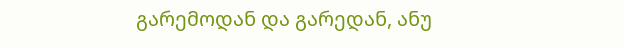გარემოდან და გარედან, ანუ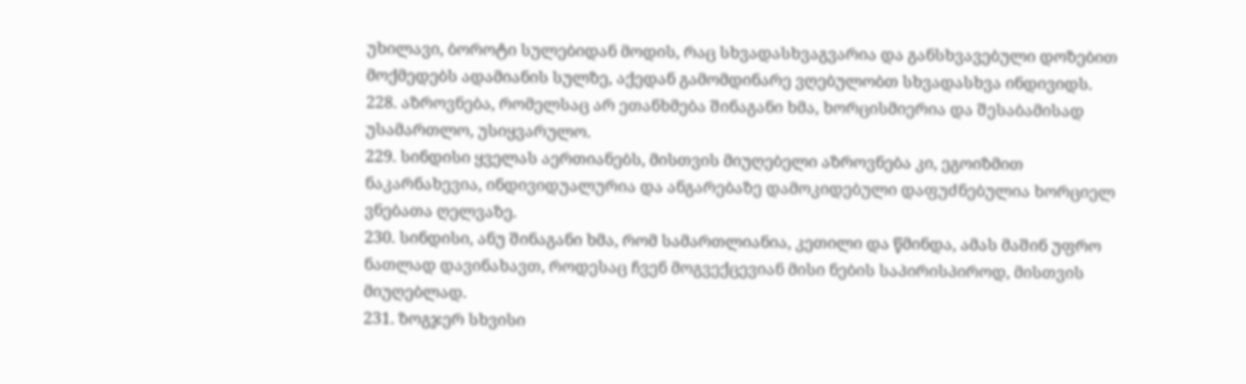უხილავი, ბოროტი სულებიდან მოდის, რაც სხვადასხვაგვარია და განსხვავებული დოზებით მოქმედებს ადამიანის სულზე, აქედან გამომდინარე ვღებულობთ სხვადასხვა ინდივიდს.
228. აზროვნება, რომელსაც არ ეთანხმება შინაგანი ხმა, ხორცისმიერია და შესაბამისად უსამართლო, უსიყვარულო.
229. სინდისი ყველას აერთიანებს, მისთვის მიუღებელი აზროვნება კი, ეგოიზმით ნაკარნახევია, ინდივიდუალურია და ანგარებაზე დამოკიდებული დაფუძნებულია ხორციელ ვნებათა ღელვაზე.
230. სინდისი, ანუ შინაგანი ხმა, რომ სამართლიანია, კეთილი და წმინდა, ამას მაშინ უფრო ნათლად დავინახავთ, როდესაც ჩვენ მოგვექცევიან მისი ნების საპირისპიროდ, მისთვის მიუღებლად.
231. ზოგჯერ სხვისი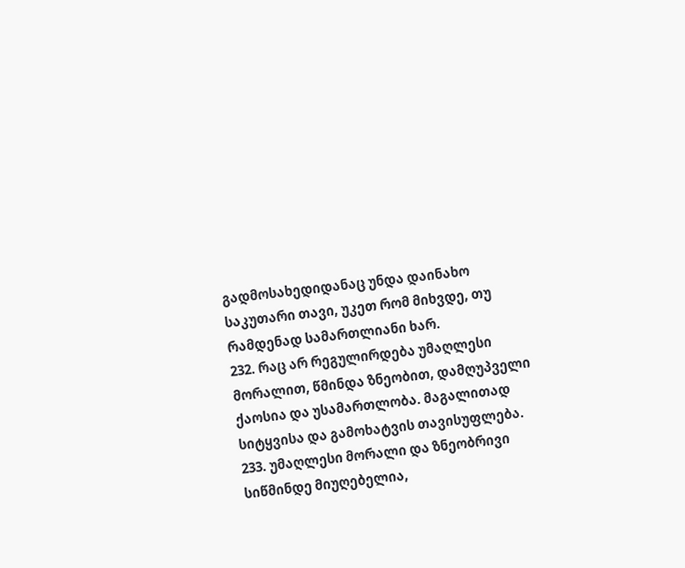გადმოსახედიდანაც უნდა დაინახო საკუთარი თავი, უკეთ რომ მიხვდე, თუ რამდენად სამართლიანი ხარ.
232. რაც არ რეგულირდება უმაღლესი მორალით, წმინდა ზნეობით, დამღუპველი ქაოსია და უსამართლობა. მაგალითად სიტყვისა და გამოხატვის თავისუფლება.
233. უმაღლესი მორალი და ზნეობრივი სიწმინდე მიუღებელია,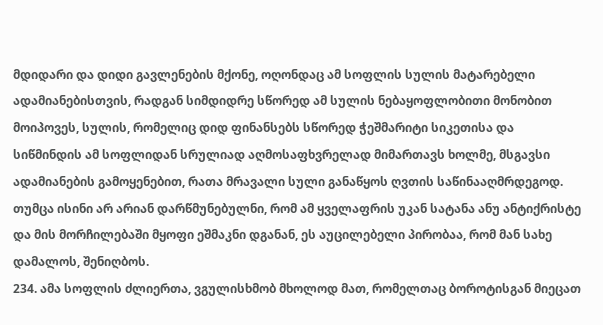მდიდარი და დიდი გავლენების მქონე, ოღონდაც ამ სოფლის სულის მატარებელი ადამიანებისთვის, რადგან სიმდიდრე სწორედ ამ სულის ნებაყოფლობითი მონობით მოიპოვეს, სულის, რომელიც დიდ ფინანსებს სწორედ ჭეშმარიტი სიკეთისა და სიწმინდის ამ სოფლიდან სრულიად აღმოსაფხვრელად მიმართავს ხოლმე, მსგავსი ადამიანების გამოყენებით, რათა მრავალი სული განაწყოს ღვთის საწინააღმრდეგოდ. თუმცა ისინი არ არიან დარწმუნებულნი, რომ ამ ყველაფრის უკან სატანა ანუ ანტიქრისტე და მის მორჩილებაში მყოფი ეშმაკნი დგანან, ეს აუცილებელი პირობაა, რომ მან სახე დამალოს, შენიღბოს.
234. ამა სოფლის ძლიერთა, ვგულისხმობ მხოლოდ მათ, რომელთაც ბოროტისგან მიეცათ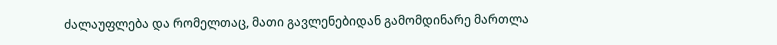ძალაუფლება და რომელთაც, მათი გავლენებიდან გამომდინარე მართლა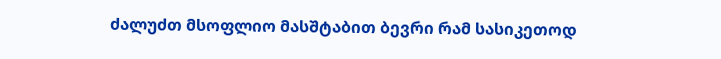ძალუძთ მსოფლიო მასშტაბით ბევრი რამ სასიკეთოდ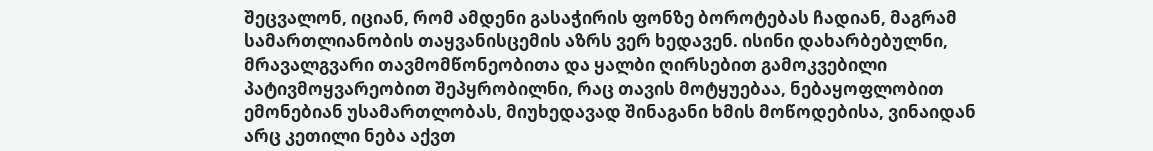შეცვალონ, იციან, რომ ამდენი გასაჭირის ფონზე ბოროტებას ჩადიან, მაგრამ სამართლიანობის თაყვანისცემის აზრს ვერ ხედავენ. ისინი დახარბებულნი, მრავალგვარი თავმომწონეობითა და ყალბი ღირსებით გამოკვებილი პატივმოყვარეობით შეპყრობილნი, რაც თავის მოტყუებაა, ნებაყოფლობით ემონებიან უსამართლობას, მიუხედავად შინაგანი ხმის მოწოდებისა, ვინაიდან არც კეთილი ნება აქვთ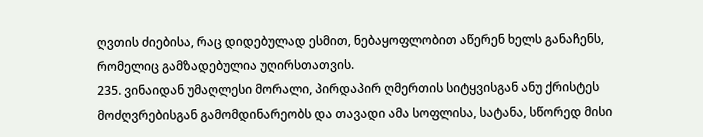ღვთის ძიებისა, რაც დიდებულად ესმით, ნებაყოფლობით აწერენ ხელს განაჩენს, რომელიც გამზადებულია უღირსთათვის.
235. ვინაიდან უმაღლესი მორალი, პირდაპირ ღმერთის სიტყვისგან ანუ ქრისტეს მოძღვრებისგან გამომდინარეობს და თავადი ამა სოფლისა, სატანა, სწორედ მისი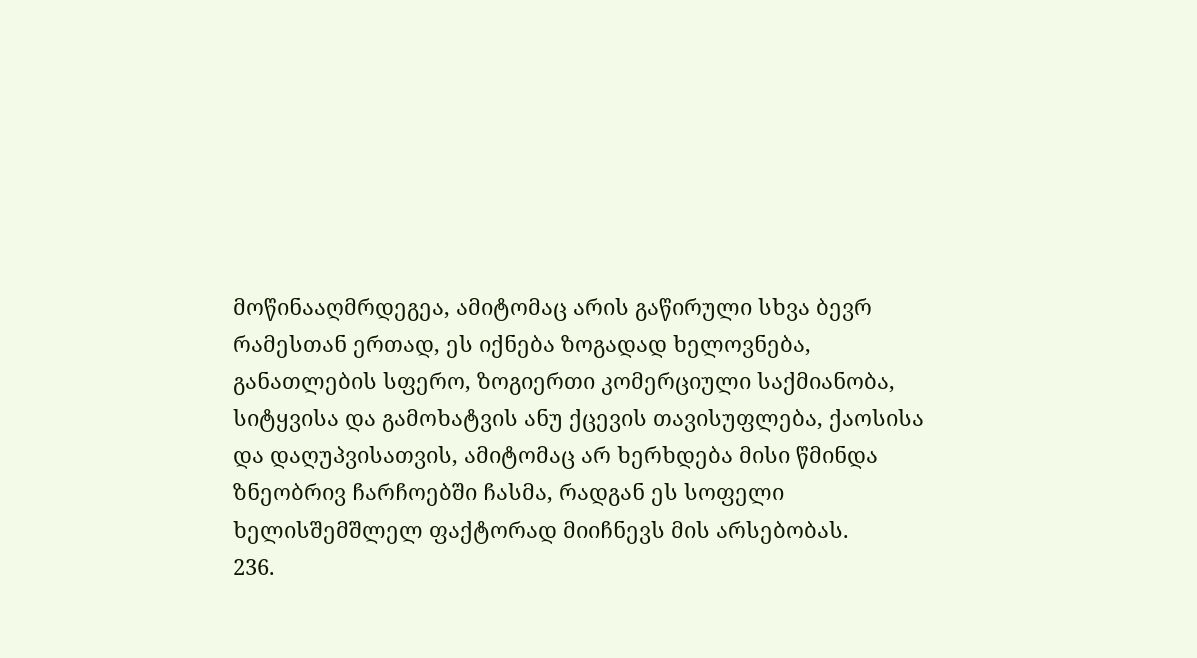მოწინააღმრდეგეა, ამიტომაც არის გაწირული სხვა ბევრ რამესთან ერთად, ეს იქნება ზოგადად ხელოვნება, განათლების სფერო, ზოგიერთი კომერციული საქმიანობა, სიტყვისა და გამოხატვის ანუ ქცევის თავისუფლება, ქაოსისა და დაღუპვისათვის, ამიტომაც არ ხერხდება მისი წმინდა ზნეობრივ ჩარჩოებში ჩასმა, რადგან ეს სოფელი ხელისშემშლელ ფაქტორად მიიჩნევს მის არსებობას.
236.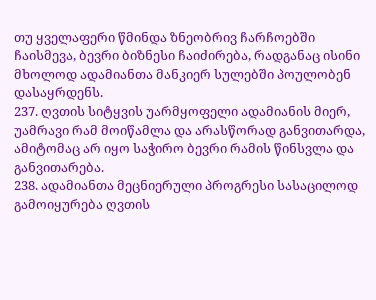თუ ყველაფერი წმინდა ზნეობრივ ჩარჩოებში ჩაისმევა, ბევრი ბიზნესი ჩაიძირება, რადგანაც ისინი მხოლოდ ადამიანთა მანკიერ სულებში პოულობენ დასაყრდენს.
237. ღვთის სიტყვის უარმყოფელი ადამიანის მიერ, უამრავი რამ მოიწამლა და არასწორად განვითარდა, ამიტომაც არ იყო საჭირო ბევრი რამის წინსვლა და განვითარება.
238. ადამიანთა მეცნიერული პროგრესი სასაცილოდ გამოიყურება ღვთის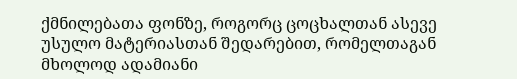ქმნილებათა ფონზე, როგორც ცოცხალთან ასევე უსულო მატერიასთან შედარებით, რომელთაგან მხოლოდ ადამიანი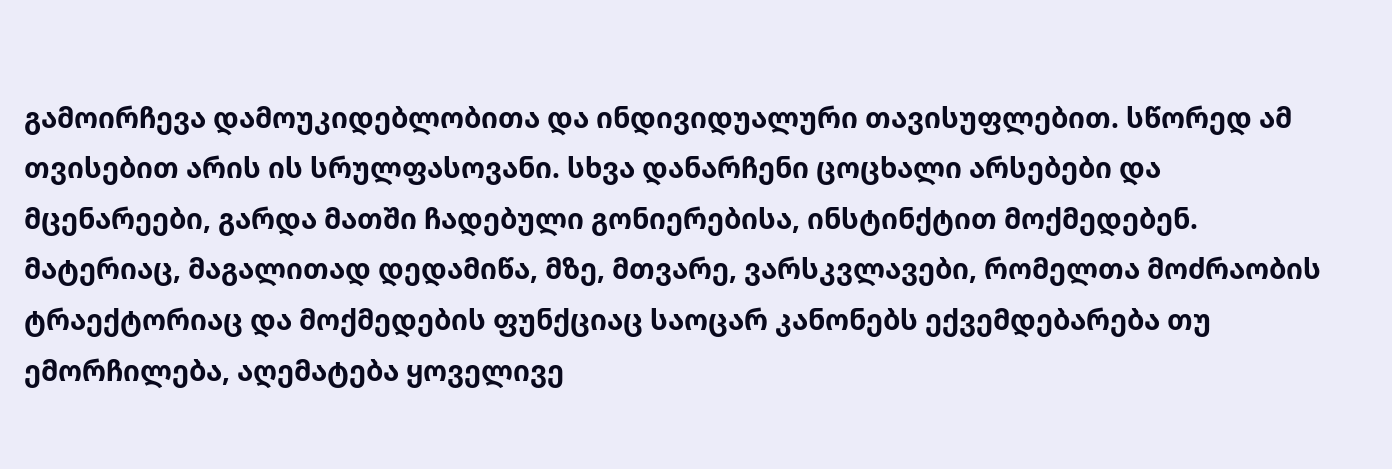გამოირჩევა დამოუკიდებლობითა და ინდივიდუალური თავისუფლებით. სწორედ ამ თვისებით არის ის სრულფასოვანი. სხვა დანარჩენი ცოცხალი არსებები და მცენარეები, გარდა მათში ჩადებული გონიერებისა, ინსტინქტით მოქმედებენ. მატერიაც, მაგალითად დედამიწა, მზე, მთვარე, ვარსკვლავები, რომელთა მოძრაობის ტრაექტორიაც და მოქმედების ფუნქციაც საოცარ კანონებს ექვემდებარება თუ ემორჩილება, აღემატება ყოველივე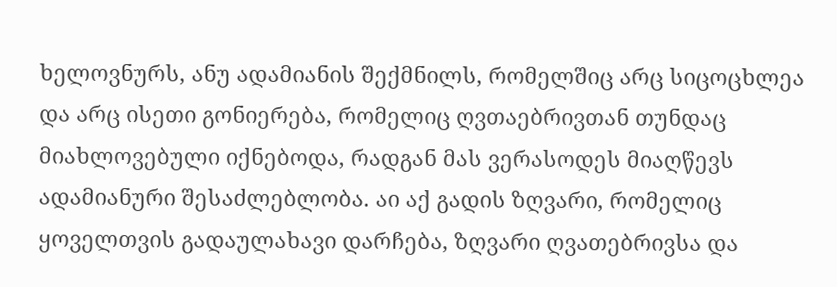ხელოვნურს, ანუ ადამიანის შექმნილს, რომელშიც არც სიცოცხლეა და არც ისეთი გონიერება, რომელიც ღვთაებრივთან თუნდაც მიახლოვებული იქნებოდა, რადგან მას ვერასოდეს მიაღწევს ადამიანური შესაძლებლობა. აი აქ გადის ზღვარი, რომელიც ყოველთვის გადაულახავი დარჩება, ზღვარი ღვათებრივსა და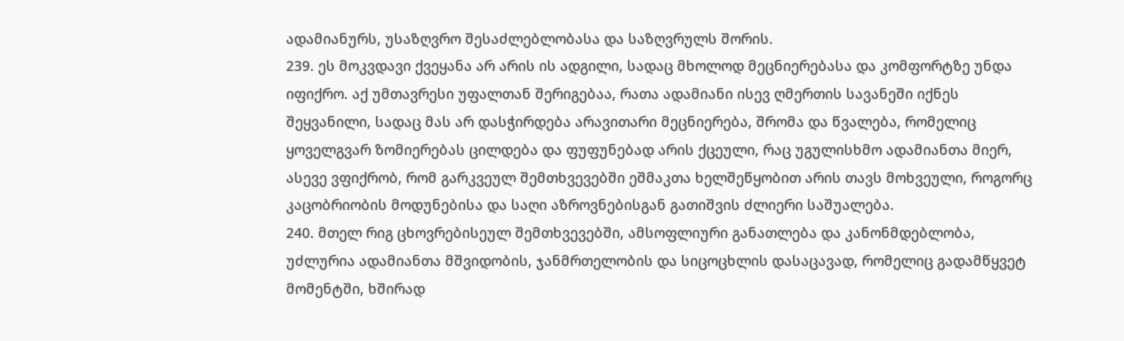ადამიანურს, უსაზღვრო შესაძლებლობასა და საზღვრულს შორის.
239. ეს მოკვდავი ქვეყანა არ არის ის ადგილი, სადაც მხოლოდ მეცნიერებასა და კომფორტზე უნდა იფიქრო. აქ უმთავრესი უფალთან შერიგებაა, რათა ადამიანი ისევ ღმერთის სავანეში იქნეს შეყვანილი, სადაც მას არ დასჭირდება არავითარი მეცნიერება, შრომა და წვალება, რომელიც ყოველგვარ ზომიერებას ცილდება და ფუფუნებად არის ქცეული, რაც უგულისხმო ადამიანთა მიერ, ასევე ვფიქრობ, რომ გარკვეულ შემთხვევებში ეშმაკთა ხელშეწყობით არის თავს მოხვეული, როგორც კაცობრიობის მოდუნებისა და საღი აზროვნებისგან გათიშვის ძლიერი საშუალება.
240. მთელ რიგ ცხოვრებისეულ შემთხვევებში, ამსოფლიური განათლება და კანონმდებლობა, უძლურია ადამიანთა მშვიდობის, ჯანმრთელობის და სიცოცხლის დასაცავად, რომელიც გადამწყვეტ მომენტში, ხშირად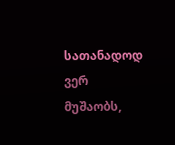სათანადოდ ვერ მუშაობს,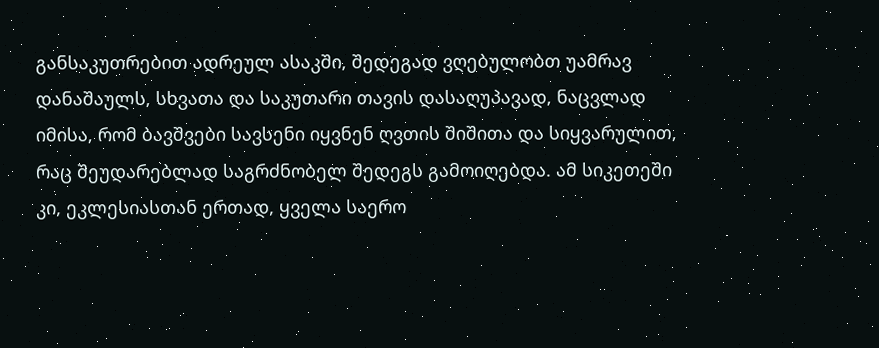განსაკუთრებით ადრეულ ასაკში, შედეგად ვღებულობთ უამრავ დანაშაულს, სხვათა და საკუთარი თავის დასაღუპავად, ნაცვლად იმისა, რომ ბავშვები სავსენი იყვნენ ღვთის შიშითა და სიყვარულით, რაც შეუდარებლად საგრძნობელ შედეგს გამოიღებდა. ამ სიკეთეში კი, ეკლესიასთან ერთად, ყველა საერო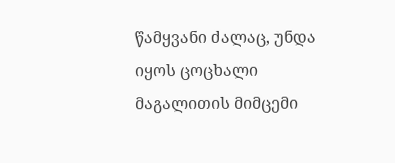წამყვანი ძალაც, უნდა იყოს ცოცხალი მაგალითის მიმცემი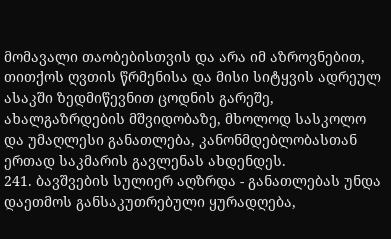მომავალი თაობებისთვის და არა იმ აზროვნებით, თითქოს ღვთის წრმენისა და მისი სიტყვის ადრეულ ასაკში ზედმიწევნით ცოდნის გარეშე, ახალგაზრდების მშვიდობაზე, მხოლოდ სასკოლო და უმაღლესი განათლება, კანონმდებლობასთან ერთად საკმარის გავლენას ახდენდეს.
241. ბავშვების სულიერ აღზრდა - განათლებას უნდა დაეთმოს განსაკუთრებული ყურადღება,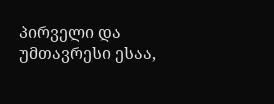პირველი და უმთავრესი ესაა,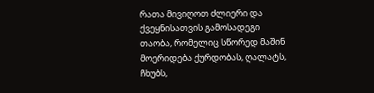რათა მივიღოთ ძლიერი და ქვეყნისათვის გამოსადეგი თაობა, რომელიც სწორედ მაშინ მოერიდება ქურდობას, ღალატს, ჩხუბს,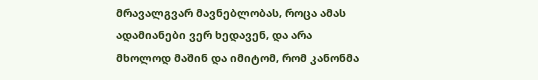მრავალგვარ მავნებლობას, როცა ამას ადამიანები ვერ ხედავენ, და არა მხოლოდ მაშინ და იმიტომ, რომ კანონმა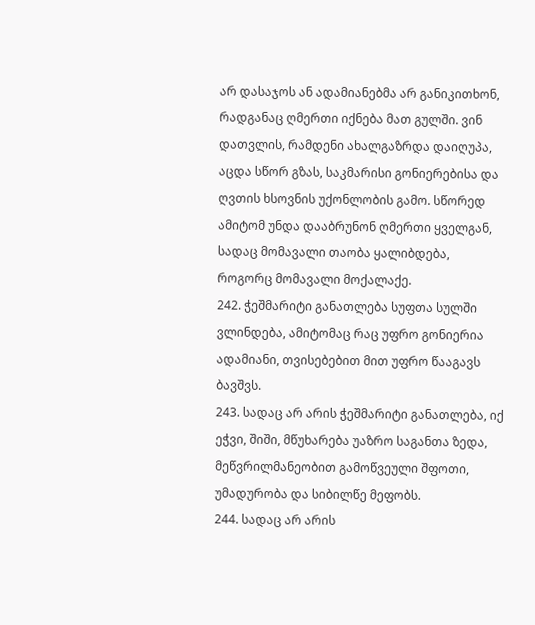არ დასაჯოს ან ადამიანებმა არ განიკითხონ, რადგანაც ღმერთი იქნება მათ გულში. ვინ დათვლის, რამდენი ახალგაზრდა დაიღუპა, აცდა სწორ გზას, საკმარისი გონიერებისა და ღვთის ხსოვნის უქონლობის გამო. სწორედ ამიტომ უნდა დააბრუნონ ღმერთი ყველგან, სადაც მომავალი თაობა ყალიბდება, როგორც მომავალი მოქალაქე.
242. ჭეშმარიტი განათლება სუფთა სულში ვლინდება, ამიტომაც რაც უფრო გონიერია ადამიანი, თვისებებით მით უფრო წააგავს ბავშვს.
243. სადაც არ არის ჭეშმარიტი განათლება, იქ ეჭვი, შიში, მწუხარება უაზრო საგანთა ზედა, მეწვრილმანეობით გამოწვეული შფოთი, უმადურობა და სიბილწე მეფობს.
244. სადაც არ არის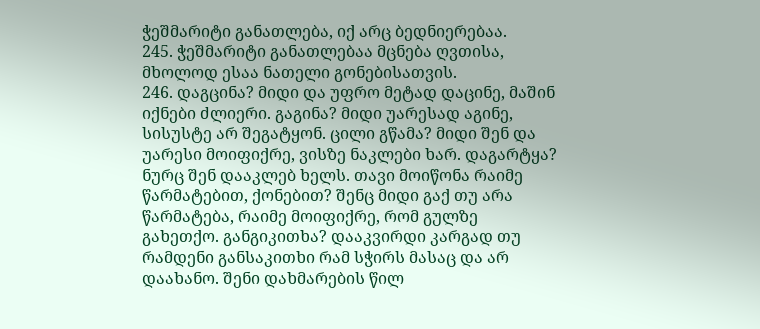ჭეშმარიტი განათლება, იქ არც ბედნიერებაა.
245. ჭეშმარიტი განათლებაა მცნება ღვთისა, მხოლოდ ესაა ნათელი გონებისათვის.
246. დაგცინა? მიდი და უფრო მეტად დაცინე, მაშინ იქნები ძლიერი. გაგინა? მიდი უარესად აგინე, სისუსტე არ შეგატყონ. ცილი გწამა? მიდი შენ და უარესი მოიფიქრე, ვისზე ნაკლები ხარ. დაგარტყა? ნურც შენ დააკლებ ხელს. თავი მოიწონა რაიმე წარმატებით, ქონებით? შენც მიდი გაქ თუ არა წარმატება, რაიმე მოიფიქრე, რომ გულზე გახეთქო. განგიკითხა? დააკვირდი კარგად თუ რამდენი განსაკითხი რამ სჭირს მასაც და არ დაახანო. შენი დახმარების წილ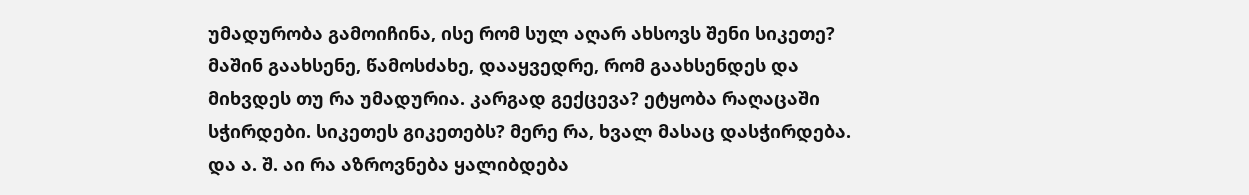უმადურობა გამოიჩინა, ისე რომ სულ აღარ ახსოვს შენი სიკეთე? მაშინ გაახსენე, წამოსძახე, დააყვედრე, რომ გაახსენდეს და მიხვდეს თუ რა უმადურია. კარგად გექცევა? ეტყობა რაღაცაში სჭირდები. სიკეთეს გიკეთებს? მერე რა, ხვალ მასაც დასჭირდება. და ა. შ. აი რა აზროვნება ყალიბდება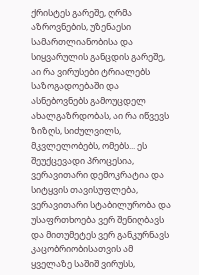ქრისტეს გარეშე, ღრმა აზროვნების, უზენაესი სამართლიანობისა და სიყვარულის განცდის გარეშე, აი რა ვირუსები ტრიალებს საზოგადოებაში და ასნებოვნებს გამოუცდელ ახალგაზრდობას, აი რა იწვევს ზიზღს, სიძულვილს, მკვლელობებს, ომებს... ეს შეუქცევადი პროცესია, ვერავითარი დემოკრატია და სიტყვის თავისუფლება, ვერავითარი სტაბილურობა და უსაფრთხოება ვერ შენიღბავს და მითუმეტეს ვერ განკურნავს კაცობრიობისათვის ამ ყველაზე საშიშ ვირუსს,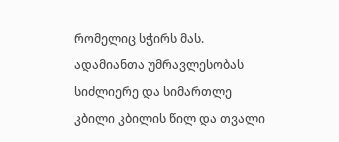რომელიც სჭირს მას. ადამიანთა უმრავლესობას სიძლიერე და სიმართლე კბილი კბილის წილ და თვალი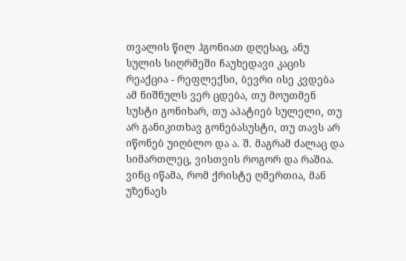თვალის წილ ჰგონიათ დღესაც, ანუ სულის სიღრმეში ჩაუხედავი კაცის რეაქცია - რეფლექსი, ბევრი ისე კვდება ამ ნიშნულს ვერ ცდება, თუ მოუთმენ სუსტი გონიხარ, თუ აპატიებ სულელი, თუ არ განიკითხავ გონებასუსტი, თუ თავს არ იწონებ უიღბლო და ა. შ. მაგრამ ძალაც და სიმართლეც, ვისთვის როგორ და რაშია. ვინც იწამა, რომ ქრისტე ღმერთია, მან უზენაეს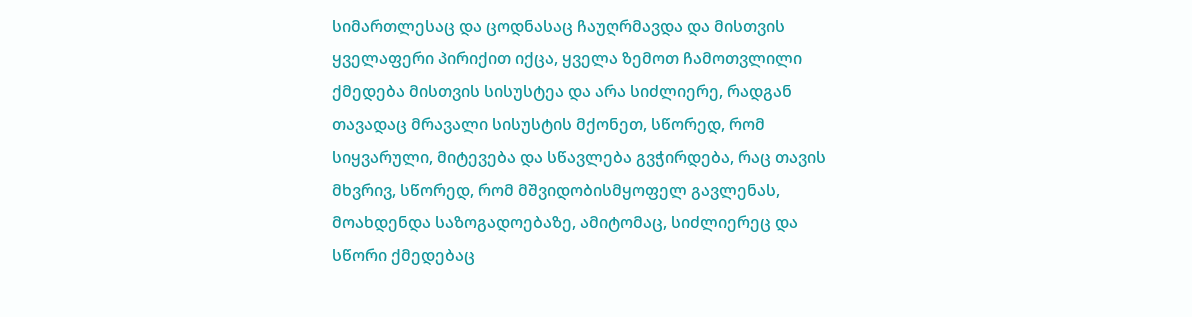სიმართლესაც და ცოდნასაც ჩაუღრმავდა და მისთვის ყველაფერი პირიქით იქცა, ყველა ზემოთ ჩამოთვლილი ქმედება მისთვის სისუსტეა და არა სიძლიერე, რადგან თავადაც მრავალი სისუსტის მქონეთ, სწორედ, რომ სიყვარული, მიტევება და სწავლება გვჭირდება, რაც თავის მხვრივ, სწორედ, რომ მშვიდობისმყოფელ გავლენას, მოახდენდა საზოგადოებაზე, ამიტომაც, სიძლიერეც და სწორი ქმედებაც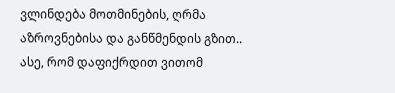ვლინდება მოთმინების, ღრმა აზროვნებისა და განწმენდის გზით.. ასე, რომ დაფიქრდით ვითომ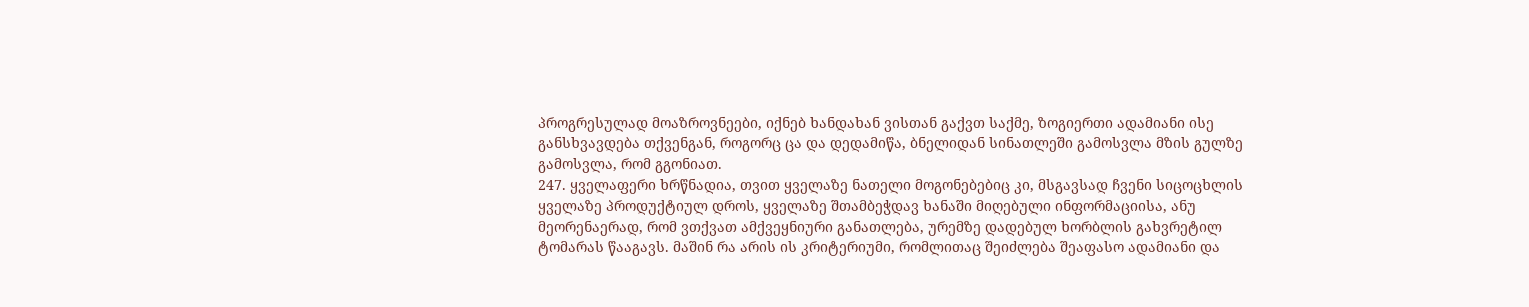პროგრესულად მოაზროვნეები, იქნებ ხანდახან ვისთან გაქვთ საქმე, ზოგიერთი ადამიანი ისე განსხვავდება თქვენგან, როგორც ცა და დედამიწა, ბნელიდან სინათლეში გამოსვლა მზის გულზე გამოსვლა, რომ გგონიათ.
247. ყველაფერი ხრწნადია, თვით ყველაზე ნათელი მოგონებებიც კი, მსგავსად ჩვენი სიცოცხლის ყველაზე პროდუქტიულ დროს, ყველაზე შთამბეჭდავ ხანაში მიღებული ინფორმაციისა, ანუ მეორენაერად, რომ ვთქვათ ამქვეყნიური განათლება, ურემზე დადებულ ხორბლის გახვრეტილ ტომარას წააგავს. მაშინ რა არის ის კრიტერიუმი, რომლითაც შეიძლება შეაფასო ადამიანი და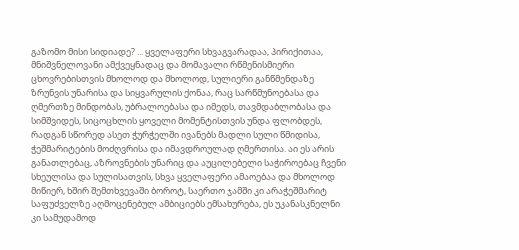გაზომო მისი სიდიადე? ... ყველაფერი სხვაგვარადაა, პირიქითაა, მნიშვნელოვანი ამქვეყნადაც და მომავალი რწმენისმიერი ცხოვრებისთვის მხოლოდ და მხოლოდ, სულიერი განწმენდაზე ზრუნვის უნარისა და სიყვარულის ქონაა, რაც სარწმუნოებასა და ღმერთზე მინდობას, უბრალოებასა და იმედს, თავმდაბლობასა და სიმშვიდეს, სიცოცხლის ყოველი მომენტისთვის უნდა ფლობდეს, რადგან სწორედ ასეთ ჭურჭელში ივანებს მადლი სული წმიდისა, ჭეშმარიტების მოძღვრისა და იმავდროულად ღმერთისა. აი ეს არის განათლებაც, აზროვნების უნარიც და აუცილებელი საჭიროებაც ჩვენი სხეულისა და სულისათვის, სხვა ყველაფერი ამაოებაა და მხოლოდ მიწიერ, ხშირ შემთხვევაში ბოროტ, საერთო ჯამში კი არაჭეშმარიტ საფუძველზე აღმოცენებულ ამბიციებს ემსახურება, ეს უკანასკნელნი კი სამუდამოდ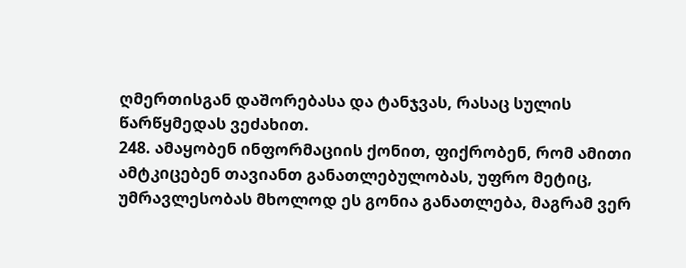ღმერთისგან დაშორებასა და ტანჯვას, რასაც სულის წარწყმედას ვეძახით.
248. ამაყობენ ინფორმაციის ქონით, ფიქრობენ, რომ ამითი ამტკიცებენ თავიანთ განათლებულობას, უფრო მეტიც, უმრავლესობას მხოლოდ ეს გონია განათლება, მაგრამ ვერ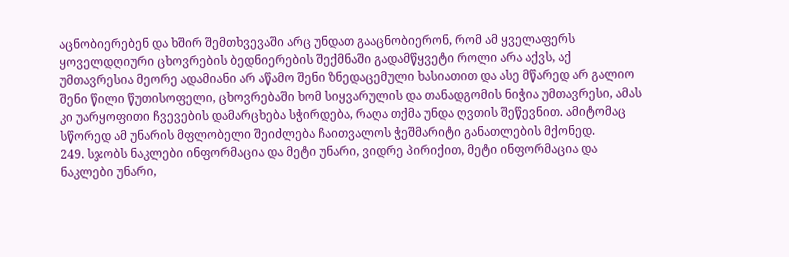აცნობიერებენ და ხშირ შემთხვევაში არც უნდათ გააცნობიერონ, რომ ამ ყველაფერს ყოველდღიური ცხოვრების ბედნიერების შექმნაში გადამწყვეტი როლი არა აქვს, აქ უმთავრესია მეორე ადამიანი არ აწამო შენი ზნედაცემული ხასიათით და ასე მწარედ არ გალიო შენი წილი წუთისოფელი, ცხოვრებაში ხომ სიყვარულის და თანადგომის ნიჭია უმთავრესი, ამას კი უარყოფითი ჩვევების დამარცხება სჭირდება, რაღა თქმა უნდა ღვთის შეწევნით. ამიტომაც სწორედ ამ უნარის მფლობელი შეიძლება ჩაითვალოს ჭეშმარიტი განათლების მქონედ.
249. სჯობს ნაკლები ინფორმაცია და მეტი უნარი, ვიდრე პირიქით, მეტი ინფორმაცია და ნაკლები უნარი,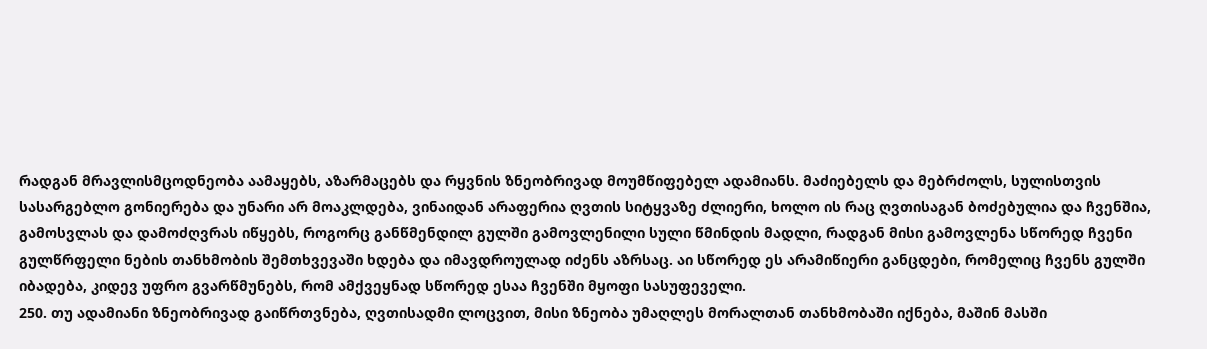რადგან მრავლისმცოდნეობა აამაყებს, აზარმაცებს და რყვნის ზნეობრივად მოუმწიფებელ ადამიანს. მაძიებელს და მებრძოლს, სულისთვის სასარგებლო გონიერება და უნარი არ მოაკლდება, ვინაიდან არაფერია ღვთის სიტყვაზე ძლიერი, ხოლო ის რაც ღვთისაგან ბოძებულია და ჩვენშია, გამოსვლას და დამოძღვრას იწყებს, როგორც განწმენდილ გულში გამოვლენილი სული წმინდის მადლი, რადგან მისი გამოვლენა სწორედ ჩვენი გულწრფელი ნების თანხმობის შემთხვევაში ხდება და იმავდროულად იძენს აზრსაც. აი სწორედ ეს არამიწიერი განცდები, რომელიც ჩვენს გულში იბადება, კიდევ უფრო გვარწმუნებს, რომ ამქვეყნად სწორედ ესაა ჩვენში მყოფი სასუფეველი.
250. თუ ადამიანი ზნეობრივად გაიწრთვნება, ღვთისადმი ლოცვით, მისი ზნეობა უმაღლეს მორალთან თანხმობაში იქნება, მაშინ მასში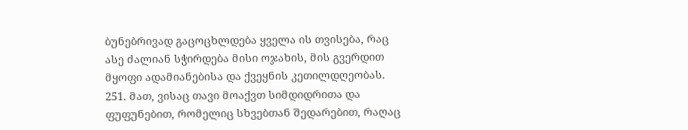ბუნებრივად გაცოცხლდება ყველა ის თვისება, რაც ასე ძალიან სჭირდება მისი ოჯახის, მის გვერდით მყოფი ადამიანებისა და ქვეყნის კეთილდღეობას.
251. მათ, ვისაც თავი მოაქვთ სიმდიდრითა და ფუფუნებით, რომელიც სხვებთან შედარებით, რაღაც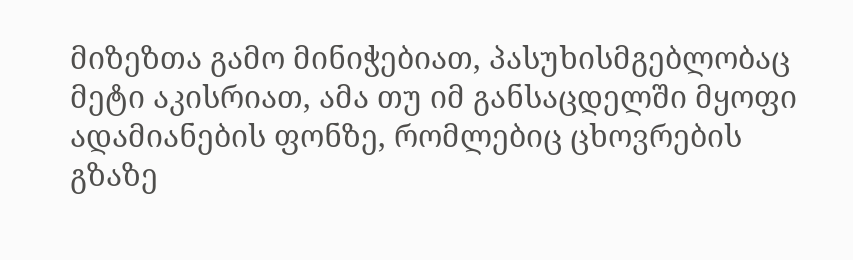მიზეზთა გამო მინიჭებიათ, პასუხისმგებლობაც მეტი აკისრიათ, ამა თუ იმ განსაცდელში მყოფი ადამიანების ფონზე, რომლებიც ცხოვრების გზაზე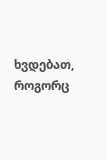ხვდებათ, როგორც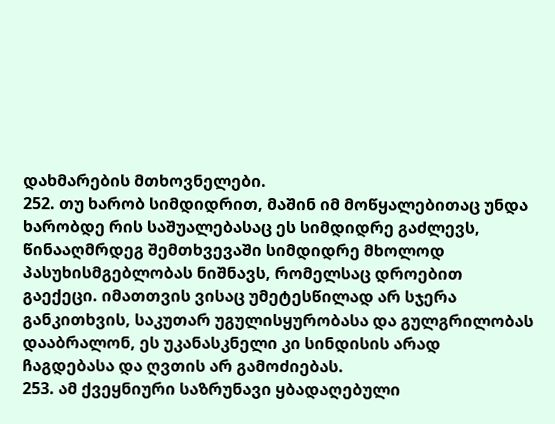დახმარების მთხოვნელები.
252. თუ ხარობ სიმდიდრით, მაშინ იმ მოწყალებითაც უნდა ხარობდე რის საშუალებასაც ეს სიმდიდრე გაძლევს, წინააღმრდეგ შემთხვევაში სიმდიდრე მხოლოდ პასუხისმგებლობას ნიშნავს, რომელსაც დროებით გაექეცი. იმათთვის ვისაც უმეტესწილად არ სჯერა განკითხვის, საკუთარ უგულისყურობასა და გულგრილობას დააბრალონ, ეს უკანასკნელი კი სინდისის არად ჩაგდებასა და ღვთის არ გამოძიებას.
253. ამ ქვეყნიური საზრუნავი ყბადაღებული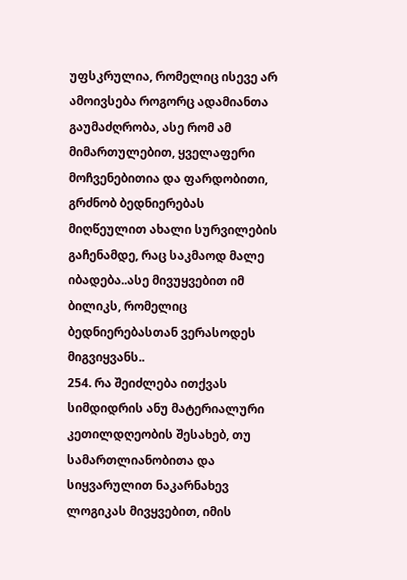უფსკრულია, რომელიც ისევე არ ამოივსება როგორც ადამიანთა გაუმაძღრობა, ასე რომ ამ მიმართულებით, ყველაფერი მოჩვენებითია და ფარდობითი, გრძნობ ბედნიერებას მიღწეულით ახალი სურვილების გაჩენამდე, რაც საკმაოდ მალე იბადება..ასე მივუყვებით იმ ბილიკს, რომელიც ბედნიერებასთან ვერასოდეს მიგვიყვანს..
254. რა შეიძლება ითქვას სიმდიდრის ანუ მატერიალური კეთილდღეობის შესახებ, თუ სამართლიანობითა და სიყვარულით ნაკარნახევ ლოგიკას მივყვებით, იმის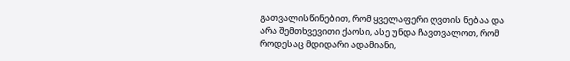გათვალისწინებით, რომ ყველაფერი ღვთის ნებაა და არა შემთხვევითი ქაოსი, ასე უნდა ჩავთვალოთ, რომ როდესაც მდიდარი ადამიანი,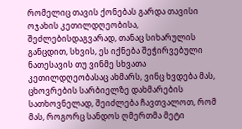რომელიც თავის ქონებას გარდა თავისი ოჯახის კეთილდღეობისა, შეძლებისდაგვარად, თანაც სიხარულის განცდით, სხვის, ეს იქნება შეჭირვებული ნათესავის თუ ვინმე სხვათა კეთილდღეობასაც ახმარს, ვინც ხვდება მას, ცხოვრების სარბიელზე დახმარების სათხოვნელად, შეიძლება ჩავთვალოთ, რომ მას, როგორც სანდოს ღმერთმა მეტი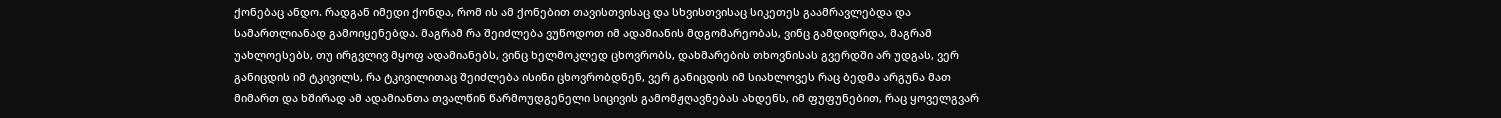ქონებაც ანდო. რადგან იმედი ქონდა, რომ ის ამ ქონებით თავისთვისაც და სხვისთვისაც სიკეთეს გაამრავლებდა და სამართლიანად გამოიყენებდა. მაგრამ რა შეიძლება ვუწოდოთ იმ ადამიანის მდგომარეობას, ვინც გამდიდრდა, მაგრამ უახლოესებს, თუ ირგვლივ მყოფ ადამიანებს, ვინც ხელმოკლედ ცხოვრობს, დახმარების თხოვნისას გვერდში არ უდგას, ვერ განიცდის იმ ტკივილს, რა ტკივილითაც შეიძლება ისინი ცხოვრობდნენ, ვერ განიცდის იმ სიახლოვეს რაც ბედმა არგუნა მათ მიმართ და ხშირად ამ ადამიანთა თვალწინ წარმოუდგენელი სიცივის გამომჟღავნებას ახდენს, იმ ფუფუნებით, რაც ყოველგვარ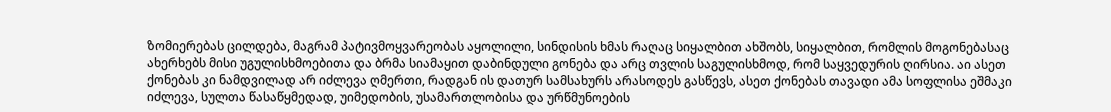ზომიერებას ცილდება, მაგრამ პატივმოყვარეობას აყოლილი, სინდისის ხმას რაღაც სიყალბით ახშობს, სიყალბით, რომლის მოგონებასაც ახერხებს მისი უგულისხმოებითა და ბრმა სიამაყით დაბინდული გონება და არც თვლის საგულისხმოდ, რომ საყვედურის ღირსია. აი ასეთ ქონებას კი ნამდვილად არ იძლევა ღმერთი, რადგან ის დათურ სამსახურს არასოდეს გასწევს, ასეთ ქონებას თავადი ამა სოფლისა ეშმაკი იძლევა, სულთა წასაწყმედად, უიმედობის, უსამართლობისა და ურწმუნოების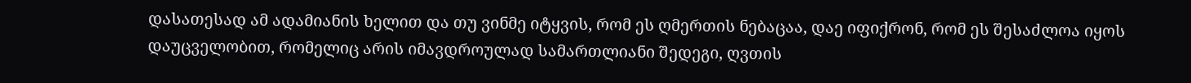დასათესად ამ ადამიანის ხელით და თუ ვინმე იტყვის, რომ ეს ღმერთის ნებაცაა, დაე იფიქრონ, რომ ეს შესაძლოა იყოს დაუცველობით, რომელიც არის იმავდროულად სამართლიანი შედეგი, ღვთის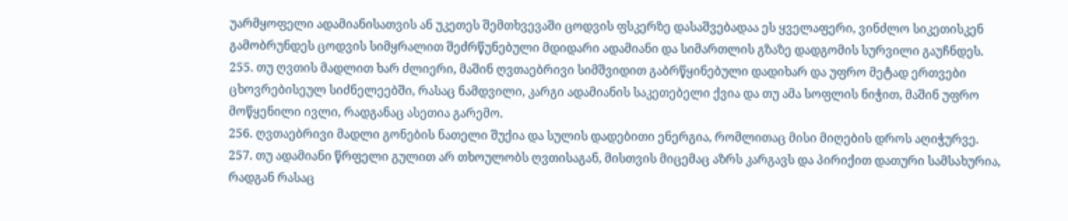უარმყოფელი ადამიანისათვის ან უკეთეს შემთხვევაში ცოდვის ფსკერზე დასაშვებადაა ეს ყველაფერი, ვინძლო სიკეთისკენ გამობრუნდეს ცოდვის სიმყრალით შეძრწუნებული მდიდარი ადამიანი და სიმართლის გზაზე დადგომის სურვილი გაუჩნდეს.
255. თუ ღვთის მადლით ხარ ძლიერი, მაშინ ღვთაებრივი სიმშვიდით გაბრწყინებული დადიხარ და უფრო მეტად ერთვები ცხოვრებისეულ სიძნელეებში, რასაც ნამდვილი, კარგი ადამიანის საკეთებელი ქვია და თუ ამა სოფლის ნიჭით, მაშინ უფრო მოწყენილი ივლი, რადგანაც ასეთია გარემო.
256. ღვთაებრივი მადლი გონების ნათელი შუქია და სულის დადებითი ენერგია, რომლითაც მისი მიღების დროს აღიჭურვე.
257. თუ ადამიანი წრფელი გულით არ თხოულობს ღვთისაგან, მისთვის მიცემაც აზრს კარგავს და პირიქით დათური სამსახურია, რადგან რასაც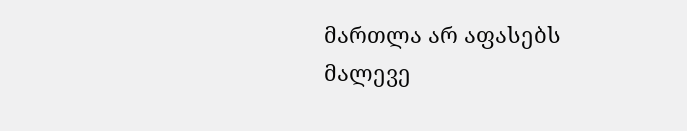მართლა არ აფასებს მალევე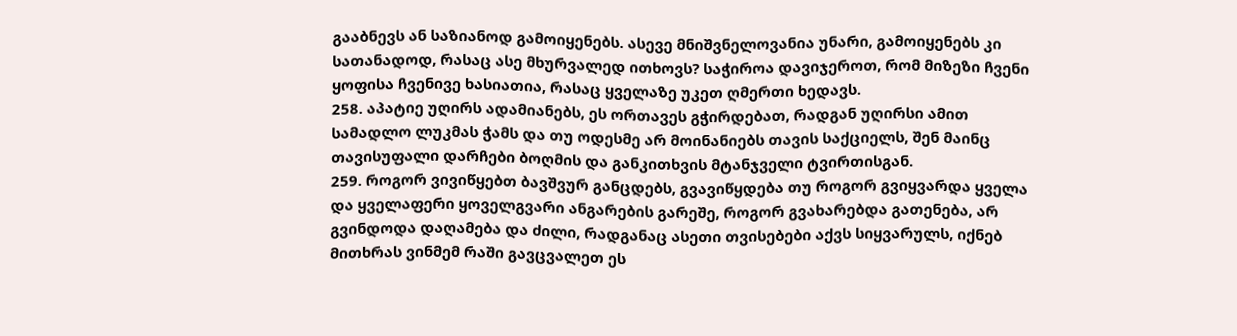გააბნევს ან საზიანოდ გამოიყენებს. ასევე მნიშვნელოვანია უნარი, გამოიყენებს კი სათანადოდ, რასაც ასე მხურვალედ ითხოვს? საჭიროა დავიჯეროთ, რომ მიზეზი ჩვენი ყოფისა ჩვენივე ხასიათია, რასაც ყველაზე უკეთ ღმერთი ხედავს.
258. აპატიე უღირს ადამიანებს, ეს ორთავეს გჭირდებათ, რადგან უღირსი ამით სამადლო ლუკმას ჭამს და თუ ოდესმე არ მოინანიებს თავის საქციელს, შენ მაინც თავისუფალი დარჩები ბოღმის და განკითხვის მტანჯველი ტვირთისგან.
259. როგორ ვივიწყებთ ბავშვურ განცდებს, გვავიწყდება თუ როგორ გვიყვარდა ყველა და ყველაფერი ყოველგვარი ანგარების გარეშე, როგორ გვახარებდა გათენება, არ გვინდოდა დაღამება და ძილი, რადგანაც ასეთი თვისებები აქვს სიყვარულს, იქნებ მითხრას ვინმემ რაში გავცვალეთ ეს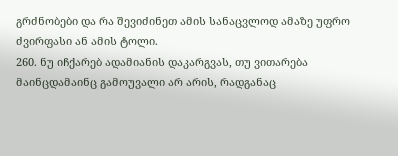გრძნობები და რა შევიძინეთ ამის სანაცვლოდ ამაზე უფრო ძვირფასი ან ამის ტოლი.
260. ნუ იჩქარებ ადამიანის დაკარგვას, თუ ვითარება მაინცდამაინც გამოუვალი არ არის, რადგანაც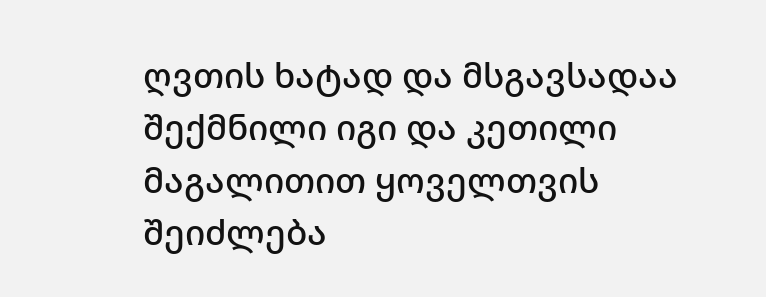ღვთის ხატად და მსგავსადაა შექმნილი იგი და კეთილი მაგალითით ყოველთვის შეიძლება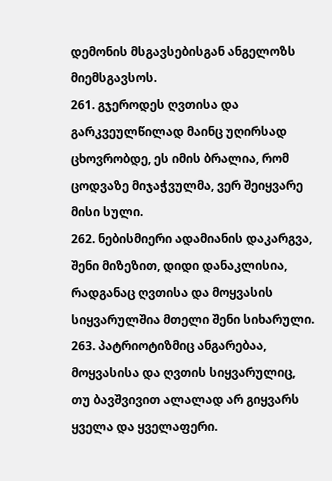დემონის მსგავსებისგან ანგელოზს მიემსგავსოს.
261. გჯეროდეს ღვთისა და გარკვეულწილად მაინც უღირსად ცხოვრობდე, ეს იმის ბრალია, რომ ცოდვაზე მიჯაჭვულმა, ვერ შეიყვარე მისი სული.
262. ნებისმიერი ადამიანის დაკარგვა, შენი მიზეზით, დიდი დანაკლისია, რადგანაც ღვთისა და მოყვასის სიყვარულშია მთელი შენი სიხარული.
263. პატრიოტიზმიც ანგარებაა, მოყვასისა და ღვთის სიყვარულიც, თუ ბავშვივით ალალად არ გიყვარს ყველა და ყველაფერი.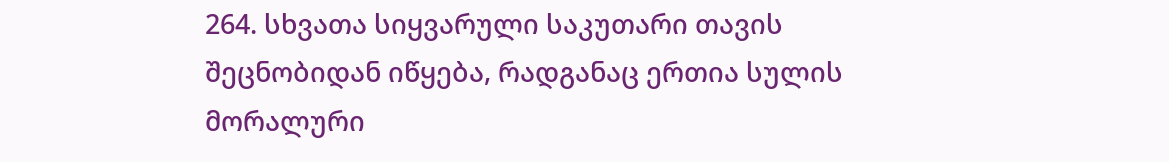264. სხვათა სიყვარული საკუთარი თავის შეცნობიდან იწყება, რადგანაც ერთია სულის მორალური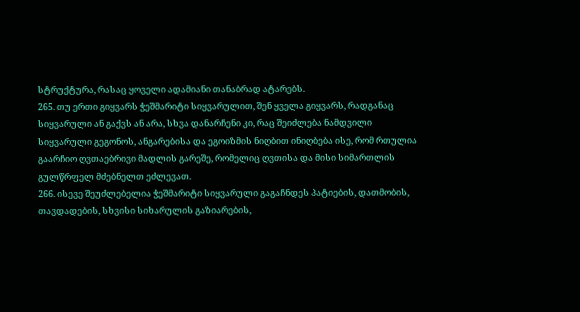სტრუქტურა, რასაც ყოველი ადამიანი თანაბრად ატარებს.
265. თუ ერთი გიყვარს ჭეშმარიტი სიყვარულით, შენ ყველა გიყვარს, რადგანაც სიყვარული ან გაქვს ან არა, სხვა დანარჩენი კი, რაც შეიძლება ნამდვილი სიყვარული გეგონოს, ანგარებისა და ეგოიზმის ნიღბით ინიღბება ისე, რომ რთულია გაარჩიო ღვთაებრივი მადლის გარეშე, რომელიც ღვთისა და მისი სიმართლის გულწრფელ მძებნელთ ეძლევათ.
266. ისევე შეუძლებელია ჭეშმარიტი სიყვარული გაგაჩნდეს პატიების, დათმობის, თავდადების, სხვისი სიხარულის გაზიარების,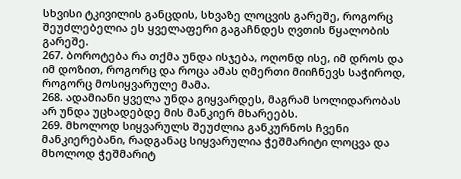სხვისი ტკივილის განცდის, სხვაზე ლოცვის გარეშე, როგორც შეუძლებელია ეს ყველაფერი გაგაჩნდეს ღვთის წყალობის გარეშე.
267. ბოროტება რა თქმა უნდა ისჯება, ოღონდ ისე, იმ დროს და იმ დოზით, როგორც და როცა ამას ღმერთი მიიჩნევს საჭიროდ, როგორც მოსიყვარულე მამა.
268. ადამიანი ყველა უნდა გიყვარდეს, მაგრამ სოლიდარობას არ უნდა უცხადებდე მის მანკიერ მხარეებს.
269. მხოლოდ სიყვარულს შეუძლია განკურნოს ჩვენი მანკიერებანი, რადგანაც სიყვარულია ჭეშმარიტი ლოცვა და მხოლოდ ჭეშმარიტ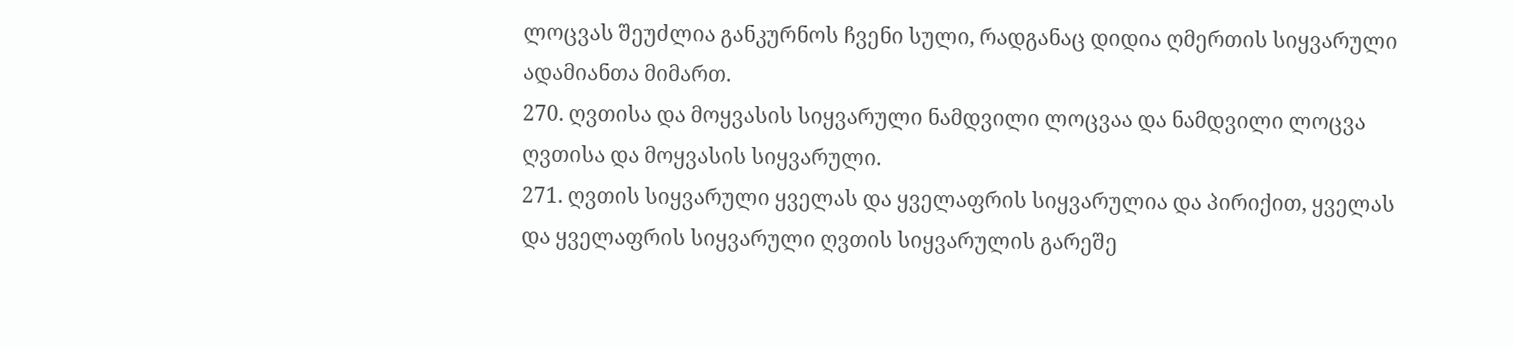ლოცვას შეუძლია განკურნოს ჩვენი სული, რადგანაც დიდია ღმერთის სიყვარული ადამიანთა მიმართ.
270. ღვთისა და მოყვასის სიყვარული ნამდვილი ლოცვაა და ნამდვილი ლოცვა ღვთისა და მოყვასის სიყვარული.
271. ღვთის სიყვარული ყველას და ყველაფრის სიყვარულია და პირიქით, ყველას და ყველაფრის სიყვარული ღვთის სიყვარულის გარეშე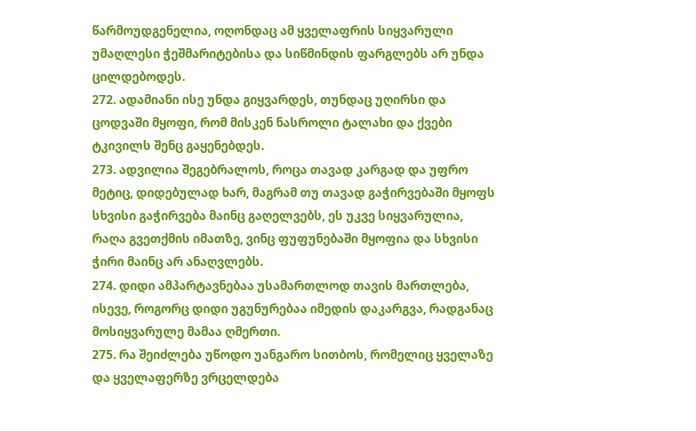წარმოუდგენელია, ოღონდაც ამ ყველაფრის სიყვარული უმაღლესი ჭეშმარიტებისა და სიწმინდის ფარგლებს არ უნდა ცილდებოდეს.
272. ადამიანი ისე უნდა გიყვარდეს, თუნდაც უღირსი და ცოდვაში მყოფი, რომ მისკენ ნასროლი ტალახი და ქვები ტკივილს შენც გაყენებდეს.
273. ადვილია შეგებრალოს, როცა თავად კარგად და უფრო მეტიც, დიდებულად ხარ, მაგრამ თუ თავად გაჭირვებაში მყოფს სხვისი გაჭირვება მაინც გაღელვებს, ეს უკვე სიყვარულია, რაღა გვეთქმის იმათზე, ვინც ფუფუნებაში მყოფია და სხვისი ჭირი მაინც არ ანაღვლებს.
274. დიდი ამპარტავნებაა უსამართლოდ თავის მართლება, ისევე, როგორც დიდი უგუნურებაა იმედის დაკარგვა, რადგანაც მოსიყვარულე მამაა ღმერთი.
275. რა შეიძლება უწოდო უანგარო სითბოს, რომელიც ყველაზე და ყველაფერზე ვრცელდება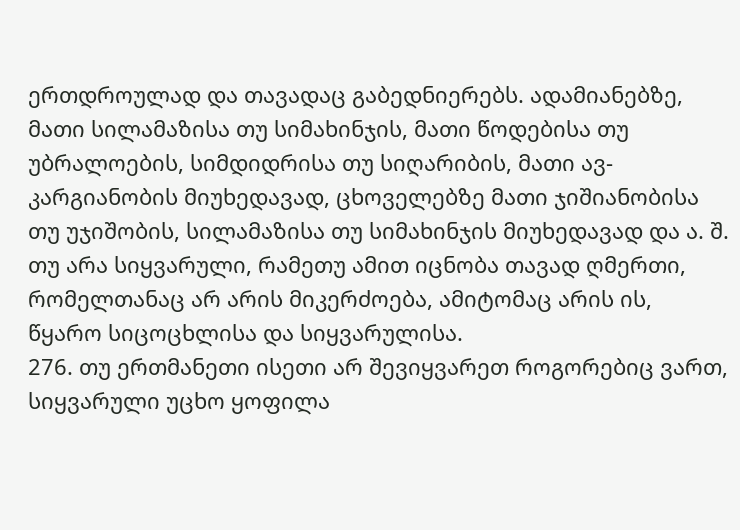ერთდროულად და თავადაც გაბედნიერებს. ადამიანებზე, მათი სილამაზისა თუ სიმახინჯის, მათი წოდებისა თუ უბრალოების, სიმდიდრისა თუ სიღარიბის, მათი ავ-კარგიანობის მიუხედავად, ცხოველებზე მათი ჯიშიანობისა თუ უჯიშობის, სილამაზისა თუ სიმახინჯის მიუხედავად და ა. შ. თუ არა სიყვარული, რამეთუ ამით იცნობა თავად ღმერთი, რომელთანაც არ არის მიკერძოება, ამიტომაც არის ის, წყარო სიცოცხლისა და სიყვარულისა.
276. თუ ერთმანეთი ისეთი არ შევიყვარეთ როგორებიც ვართ, სიყვარული უცხო ყოფილა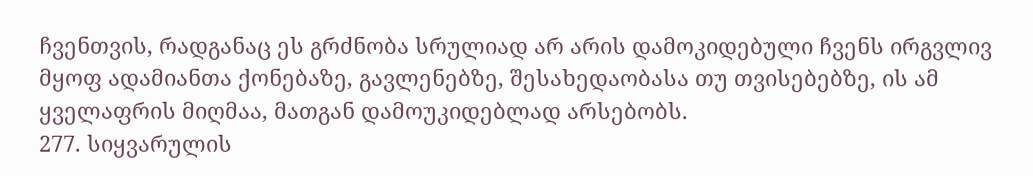ჩვენთვის, რადგანაც ეს გრძნობა სრულიად არ არის დამოკიდებული ჩვენს ირგვლივ მყოფ ადამიანთა ქონებაზე, გავლენებზე, შესახედაობასა თუ თვისებებზე, ის ამ ყველაფრის მიღმაა, მათგან დამოუკიდებლად არსებობს.
277. სიყვარულის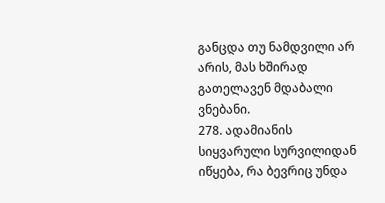განცდა თუ ნამდვილი არ არის, მას ხშირად გათელავენ მდაბალი ვნებანი.
278. ადამიანის სიყვარული სურვილიდან იწყება, რა ბევრიც უნდა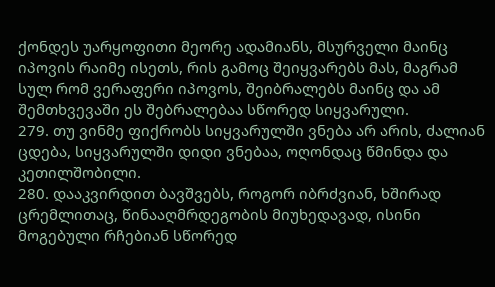ქონდეს უარყოფითი მეორე ადამიანს, მსურველი მაინც იპოვის რაიმე ისეთს, რის გამოც შეიყვარებს მას, მაგრამ სულ რომ ვერაფერი იპოვოს, შეიბრალებს მაინც და ამ შემთხვევაში ეს შებრალებაა სწორედ სიყვარული.
279. თუ ვინმე ფიქრობს სიყვარულში ვნება არ არის, ძალიან ცდება, სიყვარულში დიდი ვნებაა, ოღონდაც წმინდა და კეთილშობილი.
280. დააკვირდით ბავშვებს, როგორ იბრძვიან, ხშირად ცრემლითაც, წინააღმრდეგობის მიუხედავად, ისინი მოგებული რჩებიან სწორედ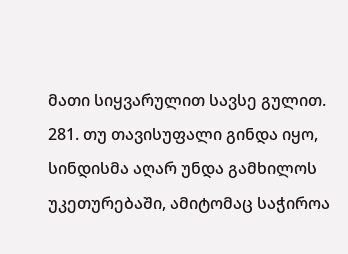მათი სიყვარულით სავსე გულით.
281. თუ თავისუფალი გინდა იყო, სინდისმა აღარ უნდა გამხილოს უკეთურებაში, ამიტომაც საჭიროა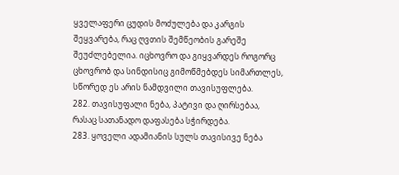ყველაფერი ცუდის მოძულება და კარგის შეყვარება, რაც ღვთის შემწეობის გარეშე შეუძლებელია. იცხოვრო და გიყვარდეს როგორც ცხოვრობ და სინდისიც გიმოწმებდეს სიმართლეს, სწორედ ეს არის ნამდვილი თავისუფლება.
282. თავისუფალი ნება, პატივი და ღირსებაა, რასაც სათანადო დაფასება სჭირდება.
283. ყოველი ადამიანის სულს თავისივე ნება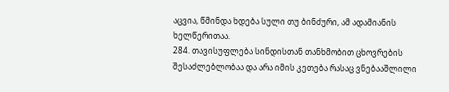აცვია, წმინდა ხდება სული თუ ბინძური, ამ ადამიანის ხელწერითაა.
284. თავისუფლება სინდისთან თანხმობით ცხოვრების შესაძლებლობაა და არა იმის კეთება რასაც ვნებააშლილი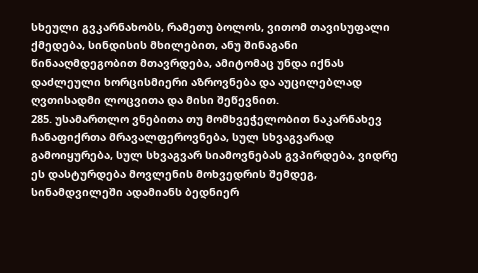სხეული გვკარნახობს, რამეთუ ბოლოს, ვითომ თავისუფალი ქმედება, სინდისის მხილებით, ანუ შინაგანი წინააღმდეგობით მთავრდება, ამიტომაც უნდა იქნას დაძლეული ხორცისმიერი აზროვნება და აუცილებლად ღვთისადმი ლოცვითა და მისი შეწევნით.
285. უსამართლო ვნებითა თუ მომხვეჭელობით ნაკარნახევ ჩანაფიქრთა მრავალფეროვნება, სულ სხვაგვარად გამოიყურება, სულ სხვაგვარ სიამოვნებას გვპირდება, ვიდრე ეს დასტურდება მოვლენის მოხვედრის შემდეგ, სინამდვილეში ადამიანს ბედნიერ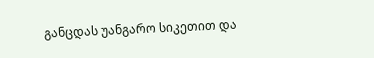განცდას უანგარო სიკეთით და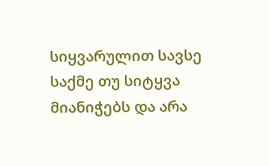სიყვარულით სავსე საქმე თუ სიტყვა მიანიჭებს და არა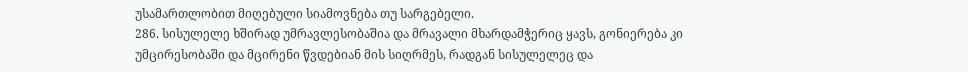უსამართლობით მიღებული სიამოვნება თუ სარგებელი.
286. სისულელე ხშირად უმრავლესობაშია და მრავალი მხარდამჭერიც ყავს, გონიერება კი უმცირესობაში და მცირენი წვდებიან მის სიღრმეს, რადგან სისულელეც და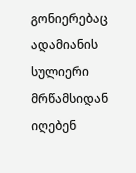გონიერებაც ადამიანის სულიერი მრწამსიდან იღებენ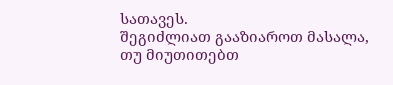სათავეს.
შეგიძლიათ გააზიაროთ მასალა, თუ მიუთითებთ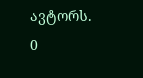ავტორს.
0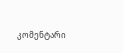კომენტარი